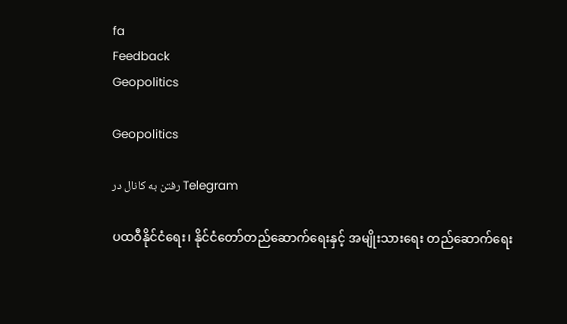fa
Feedback
Geopolitics

Geopolitics

رفتن به کانال در Telegram

ပထဝီနိုင်ငံရေး၊ နိုင်ငံတော်တည်ဆောက်ရေးနှင့် အမျိုးသားရေး တည်ဆောက်ရေး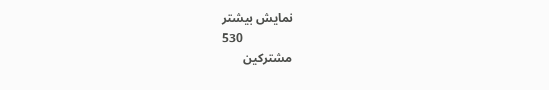نمایش بیشتر
530
مشترکین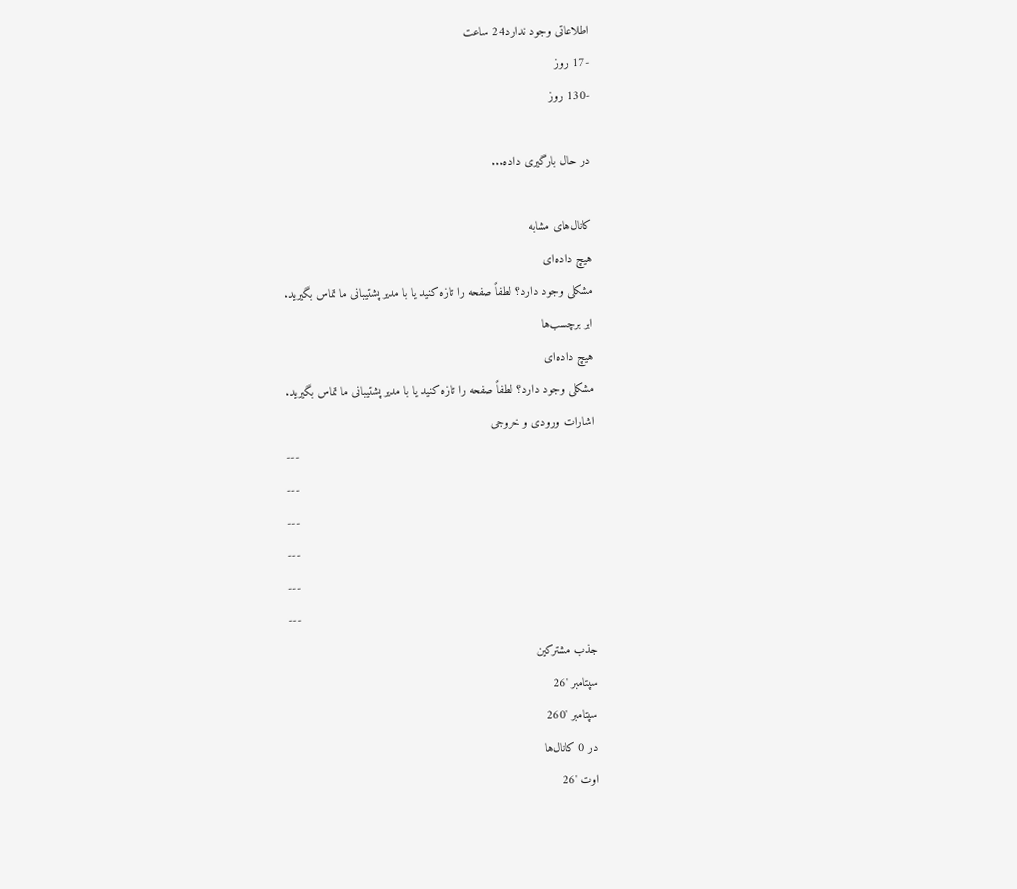اطلاعاتی وجود ندارد24 ساعت
-17 روز
-130 روز

در حال بارگیری داده...

کانال‌های مشابه
هیچ داده‌ای
مشکلی وجود دارد؟ لطفاً صفحه را تازه کنید یا با مدیر پشتیبانی ما تماس بگیرید.
ابر برچسب‌ها
هیچ داده‌ای
مشکلی وجود دارد؟ لطفاً صفحه را تازه کنید یا با مدیر پشتیبانی ما تماس بگیرید.
اشارات ورودی و خروجی
---
---
---
---
---
---
جذب مشترکین
سپتامبر '26
سپتامبر '260
در 0 کانال‌ها
اوت '26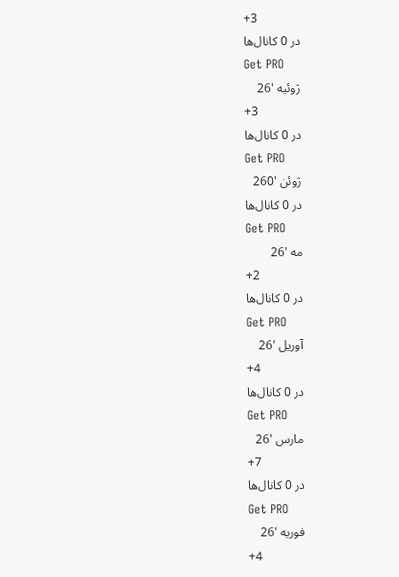+3
در 0 کانال‌ها
Get PRO
ژوئیه '26
+3
در 0 کانال‌ها
Get PRO
ژوئن '260
در 0 کانال‌ها
Get PRO
مه '26
+2
در 0 کانال‌ها
Get PRO
آوریل '26
+4
در 0 کانال‌ها
Get PRO
مارس '26
+7
در 0 کانال‌ها
Get PRO
فوریه '26
+4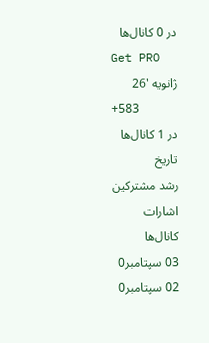در 0 کانال‌ها
Get PRO
ژانویه '26
+583
در 1 کانال‌ها
تاریخ
رشد مشترکین
اشارات
کانال‌ها
03 سپتامبر0
02 سپتامبر0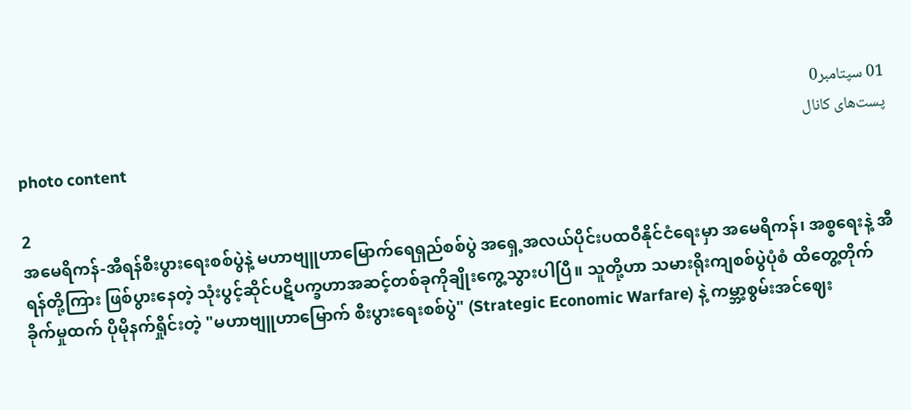01 سپتامبر0
پست‌های کانال
photo content

2
အမေရိကန်-အီရန်စီးပွားရေးစစ်ပွဲနဲ့ မဟာဗျူဟာမြောက်ရေရှည်စစ်ပွဲ အရှေ့အလယ်ပိုင်းပထဝီနိုင်ငံရေးမှာ အမေရိကန်၊ အစ္စရေးနဲ့ အီရန်တို့ကြား ဖြစ်ပွားနေတဲ့ သုံးပွင့်ဆိုင်ပဋိပက္ခဟာအဆင့်တစ်ခုကိုချိုးကွေ့သွားပါပြီ။ သူတို့ဟာ သမားရိုးကျစစ်ပွဲပုံစံ ထိတွေ့တိုက်ခိုက်မှုထက် ပိုမိုနက်ရှိုင်းတဲ့ "မဟာဗျူဟာမြောက် စီးပွားရေးစစ်ပွဲ" (Strategic Economic Warfare) နဲ့ ကမ္ဘာ့စွမ်းအင်ဈေး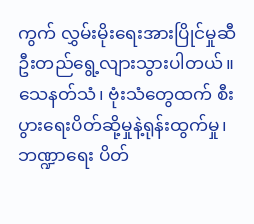ကွက် လွှမ်းမိုးရေးအားပြိုင်မှုဆီဦးတည်ရွေ့လျားသွားပါတယ်။ သေနတ်သံ၊ ဗုံးသံတွေထက် စီးပွားရေးပိတ်ဆို့မှုနဲ့ရုန်းထွက်မှု၊ ဘဏ္ဍာရေး ပိတ်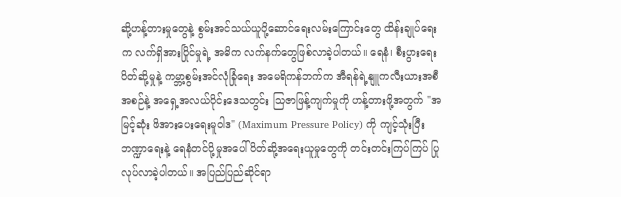ဆို့ဟန့်တားမှုတွေနဲ့ စွမ်းအင်သယ်ယူပို့ဆောင်ရေးလမ်းကြောင်းတွေ ထိန်းချုပ်ရေးက လက်ရှိအားပြိုင်မှုရဲ့ အဓိက လက်နက်တွေဖြစ်လာခဲ့ပါတယ်။ ရေနံ၊ စီးပွားရေးပိတ်ဆို့မှုနဲ့ ကမ္ဘာ့စွမ်းအင်လုံခြုံရေး အမေရိကန်ဘက်က အီရန်ရဲ့နျူကလီးယားအစီအစဉ်နဲ့ အရှေ့အလယ်ပိုင်းဒေသတွင်း သြဇာဖြန့်ကျက်မှုကို ဟန့်တားဖို့အတွက် "အမြင့်ဆုံး ဖိအားပေးရေးမူဝါဒ" (Maximum Pressure Policy) ကို ကျင့်သုံးပြီး ဘဏ္ဍာရေးနဲ့ ရေနံတင်ပို့မှုအပေါ် ပိတ်ဆို့အရေးယူမှုတွေကို တင်းတင်းကြပ်ကြပ် ပြုလုပ်လာခဲ့ပါတယ်။ အပြည်ပြည်ဆိုင်ရာ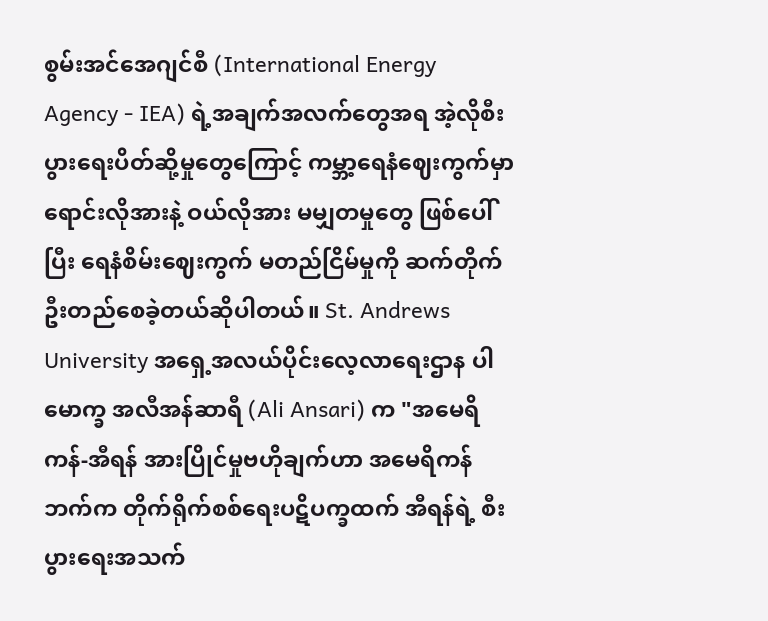စွမ်းအင်အေဂျင်စီ (International Energy Agency - IEA) ရဲ့အချက်အလက်တွေအရ အဲ့လိုစီးပွားရေးပိတ်ဆို့မှုတွေကြောင့် ကမ္ဘာ့ရေနံဈေးကွက်မှာ ရောင်းလိုအားနဲ့ ဝယ်လိုအား မမျှတမှုတွေ ဖြစ်ပေါ်ပြီး ရေနံစိမ်းဈေးကွက် မတည်ငြိမ်မှုကို ဆက်တိုက်ဦးတည်စေခဲ့တယ်ဆိုပါတယ်။ St. Andrews University အရှေ့အလယ်ပိုင်းလေ့လာရေးဌာန ပါမောက္ခ အလီအန်ဆာရီ (Ali Ansari) က "အမေရိကန်-အီရန် အားပြိုင်မှုဗဟိုချက်ဟာ အမေရိကန်ဘက်က တိုက်ရိုက်စစ်ရေးပဋိပက္ခထက် အီရန်ရဲ့ စီးပွားရေးအသက်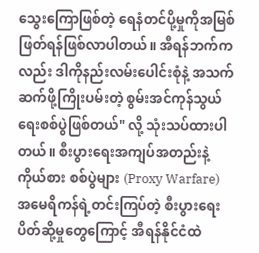သွေးကြောဖြစ်တဲ့ ရေနံတင်ပို့မှုကိုအမြစ်ဖြတ်ရန်ဖြစ်လာပါတယ်။ အီရန်ဘက်ကလည်း ဒါကိုနည်းလမ်းပေါင်းစုံနဲ့ အသက်ဆက်ဖို့ကြိုးပမ်းတဲ့ စွမ်းအင်ကုန်သွယ်ရေးစစ်ပွဲဖြစ်တယ်" လို့ သုံးသပ်ထားပါတယ်။ စီးပွားရေးအကျပ်အတည်းနဲ့ ကိုယ်စား စစ်ပွဲများ (Proxy Warfare) အမေရိကန်ရဲ့တင်းကြပ်တဲ့ စီးပွားရေး ပိတ်ဆို့မှုတွေကြောင့် အီရန်နိုင်ငံထဲ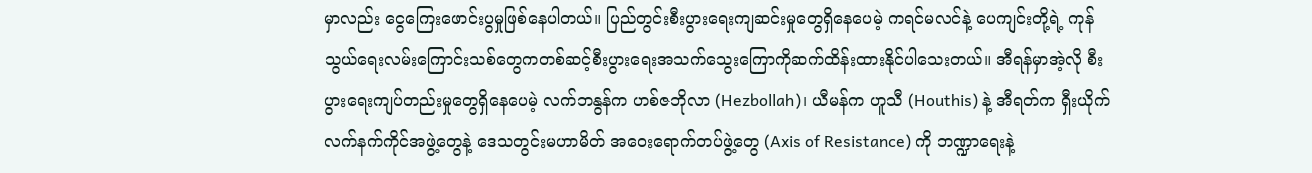မှာလည်း ငွေကြေးဖောင်းပွမှုဖြစ်နေပါတယ်။ ပြည်တွင်းစီးပွားရေးကျဆင်းမှုတွေရှိနေပေမဲ့ ကရင်မလင်နဲ့ ပေကျင်းတို့ရဲ့ ကုန်သွယ်ရေးလမ်းကြောင်းသစ်တွေကတစ်ဆင့်စီးပွားရေးအသက်သွေးကြောကိုဆက်ထိန်းထားနိုင်ပါသေးတယ်။ အီရန်မှာအဲ့လို စီးပွားရေးကျပ်တည်းမှုတွေရှိနေပေမဲ့ လက်ဘနွန်က ဟစ်ဇဘိုလာ (Hezbollah)၊ ယီမန်က ဟူသီ (Houthis) နဲ့ အီရတ်က ရှီးယိုက် လက်နက်ကိုင်အဖွဲ့တွေနဲ့ ဒေသတွင်းမဟာမိတ် အဝေးရောက်တပ်ဖွဲ့တွေ (Axis of Resistance) ကို ဘဏ္ဍာရေးနဲ့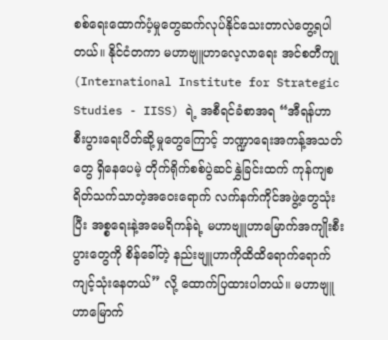စစ်ရေးထောက်ပံ့မှုတွေဆက်လုပ်နိုင်သေးတာလဲတွေ့ရပါတယ်။ နိုင်ငံတကာ မဟာဗျူဟာလေ့လာရေး အင်စတီကျု (International Institute for Strategic Studies - IISS) ရဲ့ အစီရင်ခံစာအရ “အီရန်ဟာ စီးပွားရေးပိတ်ဆို့မှုတွေကြောင့် ဘဏ္ဍာရေးအကန့်အသတ်တွေ ရှိနေပေမဲ့ တိုက်ရိုက်စစ်ပွဲဆင်နွှဲခြင်းထက် ကုန်ကျစရိတ်သက်သာတဲ့အဝေးရောက် လက်နက်ကိုင်အဖွဲ့တွေသုံးပြီး အစ္စရေးနဲ့အမေရိကန်ရဲ့ မဟာဗျူဟာမြောက်အကျိုးစီးပွားတွေကို စိန်ခေါ်တဲ့ နည်းဗျူဟာကိုထိထိရောက်ရောက်ကျင့်သုံးနေတယ်” လို့ ထောက်ပြထားပါတယ်။ မဟာဗျူဟာမြောက်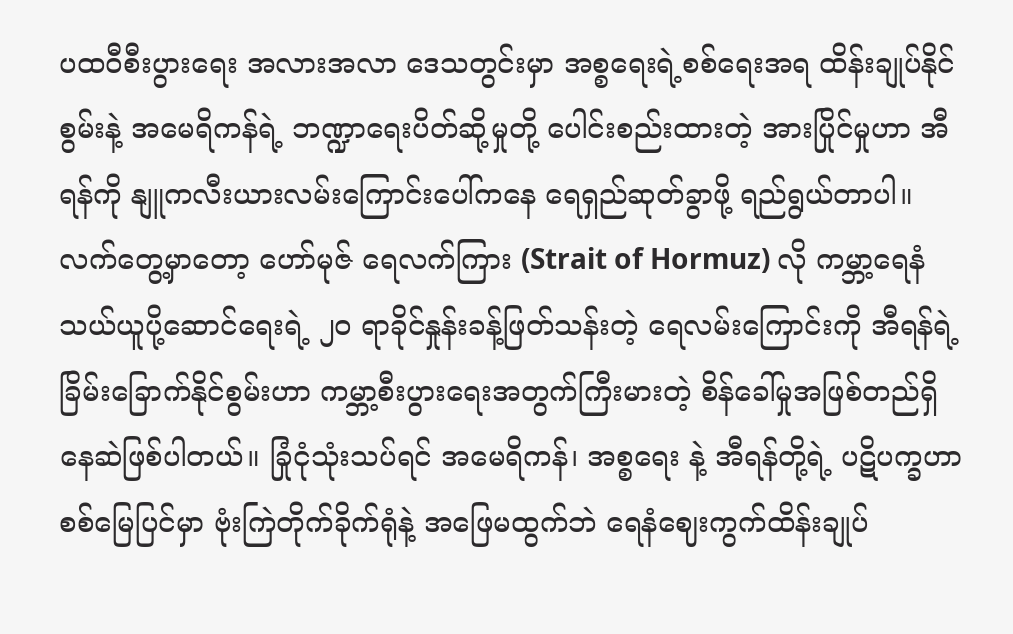ပထဝီစီးပွားရေး အလားအလာ ဒေသတွင်းမှာ အစ္စရေးရဲ့စစ်ရေးအရ ထိန်းချုပ်နိုင်စွမ်းနဲ့ အမေရိကန်ရဲ့ ဘဏ္ဍာရေးပိတ်ဆို့မှုတို့ ပေါင်းစည်းထားတဲ့ အားပြိုင်မှုဟာ အီရန်ကို နျူကလီးယားလမ်းကြောင်းပေါ်ကနေ ရေရှည်ဆုတ်ခွာဖို့ ရည်ရွယ်တာပါ။ လက်တွေ့မှာတော့ ဟော်မုဇ် ရေလက်ကြား (Strait of Hormuz) လို ကမ္ဘာ့ရေနံသယ်ယူပို့ဆောင်ရေးရဲ့ ၂၀ ရာခိုင်နှုန်းခန့်ဖြတ်သန်းတဲ့ ရေလမ်းကြောင်းကို အီရန်ရဲ့ ခြိမ်းခြောက်နိုင်စွမ်းဟာ ကမ္ဘာ့စီးပွားရေးအတွက်ကြီးမားတဲ့ စိန်ခေါ်မှုအဖြစ်တည်ရှိနေဆဲဖြစ်ပါတယ်။ ခြုံငုံသုံးသပ်ရင် အမေရိကန်၊ အစ္စရေး နဲ့ အီရန်တို့ရဲ့ ပဋိပက္ခဟာ စစ်မြေပြင်မှာ ဗုံးကြဲတိုက်ခိုက်ရုံနဲ့ အဖြေမထွက်ဘဲ ရေနံဈေးကွက်ထိန်းချုပ်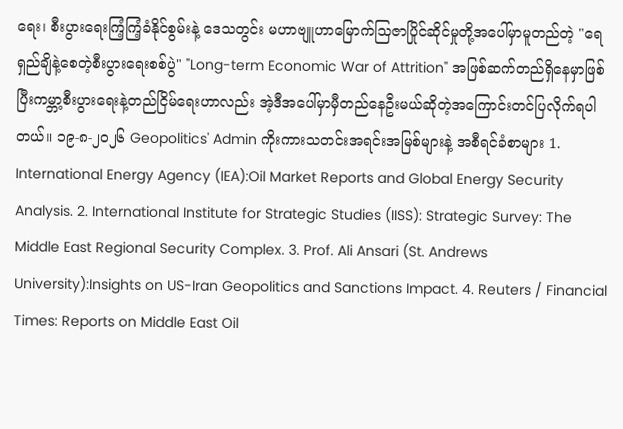ရေး၊ စီးပွားရေးကြံ့ကြံ့ခံနိုင်စွမ်းနဲ့ ဒေသတွင်း မဟာဗျူဟာမြောက်သြဇာပြိုင်ဆိုင်မှုတို့အပေါ်မှာမူတည်တဲ့ "ရေရှည်ချိနဲ့စေတဲ့စီးပွားရေးစစ်ပွဲ" "Long-term Economic War of Attrition" အဖြစ်ဆက်တည်ရှိနေမှာဖြစ်ပြီးကမ္ဘာ့စီးပွားရေးနဲ့တည်ငြိမ်ရေးဟာလည်း အဲ့ဒီအပေါ်မှာမှီတည်နေဦးမယ်ဆိုတဲ့အကြောင်းတင်ပြလိုက်ရပါတယ်။ ၁၉-၈-၂၀၂၆ Geopolitics' Admin ကိုးကားသတင်းအရင်းအမြစ်များနဲ့ အစီရင်ခံစာများ 1. International Energy Agency (IEA):Oil Market Reports and Global Energy Security Analysis. 2. International Institute for Strategic Studies (IISS): Strategic Survey: The Middle East Regional Security Complex. 3. Prof. Ali Ansari (St. Andrews University):Insights on US-Iran Geopolitics and Sanctions Impact. 4. Reuters / Financial Times: Reports on Middle East Oil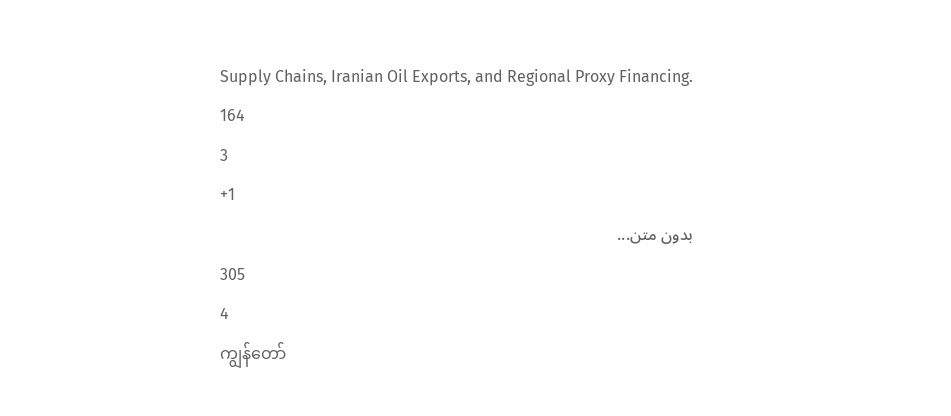Supply Chains, Iranian Oil Exports, and Regional Proxy Financing.
164
3
+1
بدون متن...
305
4
ကျွန်တော်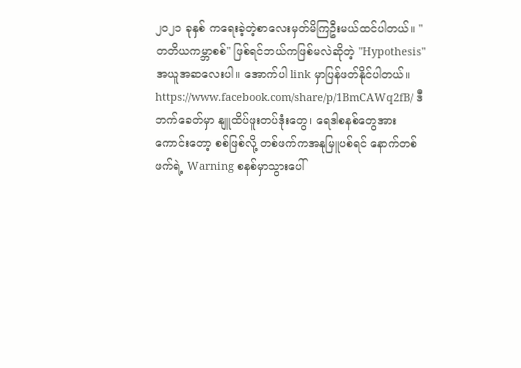၂၀၂၁ ခုနှစ် ကရေးခဲ့တဲ့စာလေးမှတ်မိကြဦးမယ်ထင်ပါတယ်။ "တတိယကမ္ဘာစစ်" ဖြစ်ရင်ဘယ်ကဖြစ်မလဲဆိုတဲ့ "Hypothesis" အယူအဆလေးပါ။ အောက်ပါ link မှာပြန်ဖတ်နိုင်ပါတယ်။ https://www.facebook.com/share/p/1BmCAWq2fB/ ဒီဘက်ခေတ်မှာ နျူထိပ်ဖူးတပ်ဒုံးတွေ၊ ရေဒါစနစ်တွေအားကောင်းတော့ စစ်ဖြစ်လို့ တစ်ဖက်ကအနုမြူပစ်ရင် နောက်တစ်ဖက်ရဲ့ Warning စနစ်မှာသွားပေါ်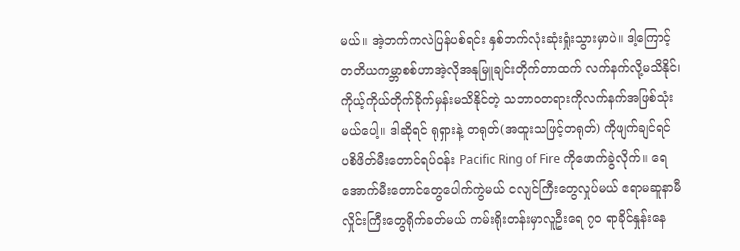မယ်။ အဲ့ဘက်ကလဲပြန်ပစ်ရင်း နှစ်ဘက်လုံးဆုံးရှုံးသွားမှာပဲ။ ဒါ့ကြောင့်တတိယကမ္ဘာစစ်ဟာအဲ့လိုအနုမြူချင်းတိုက်တာထက် လက်နက်လို့မသိနိုင်၊ ကိုယ့်ကိုယ်တိုက်ခိုက်မှန်းမသိနိုင်တဲ့ သဘာဝတရားကိုလက်နက်အဖြစ်သုံးမယ်ပေါ့။ ဒါဆိုရင် ရုရှားနဲ့ တရုတ်(အထူးသဖြင့်တရုတ်) ကိုဖျက်ချင်ရင် ပစိဖိတ်မီးတောင်ရပ်ဝန်း Pacific Ring of Fire ကိုဖောက်ခွဲလိုက်။ ရေအောက်မီးတောင်တွေပေါက်ကွဲမယ် ငလျင်ကြီးတွေလှုပ်မယ် ဧရာမဆူနာမီလှိုင်းကြီးတွေရိုက်ခတ်မယ် ကမ်းရိုးတန်းမှာလူဦးရေ ၇၀ ရာခိုင်နှုန်းနေ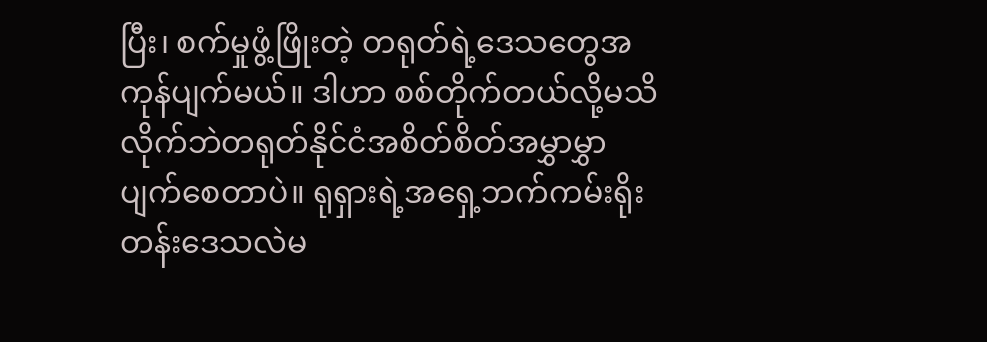ပြီး၊ စက်မှုဖွံ့ဖြိုးတဲ့ တရုတ်ရဲ့ဒေသတွေအကုန်ပျက်မယ်။ ဒါဟာ စစ်တိုက်တယ်လို့မသိလိုက်ဘဲတရုတ်နိုင်ငံအစိတ်စိတ်အမွှာမွှာပျက်စေတာပဲ။ ရုရှားရဲ့အရှေ့ဘက်ကမ်းရိုးတန်းဒေသလဲမ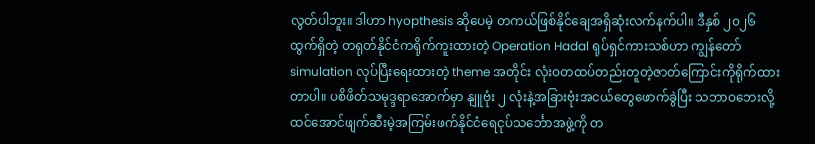လွတ်ပါဘူး။ ဒါဟာ hyopthesis ဆိုပေမဲ့ တကယ်ဖြစ်နိုင်ချေအရှိဆုံးလက်နက်ပါ။ ဒီနှစ် ၂၀၂၆ ထွက်ရှိတဲ့ တရုတ်နိုင်ငံကရိုက်ကူးထားတဲ့ Operation Hadal ရုပ်ရှင်ကားသစ်ဟာ ကျွန်တော် simulation လုပ်ပြီးရေးထားတဲ့ theme အတိုင်း လုံးဝတထပ်တည်းတူတဲ့ဇာတ်ကြောင်းကိုရိုက်ထားတာပါ။ ပစိဖိတ်သမုဒ္ဒရာအောက်မှာ နျူဗုံး ၂ လုံးနဲ့အခြားဗုံးအငယ်တွေဖောက်ခွဲပြီး သဘာဝဘေးလို့ထင်အောင်ဖျက်ဆီးမဲ့အကြမ်းဖက်နိုင်ငံရေငုပ်သင်္ဘောအဖွဲ့ကို တ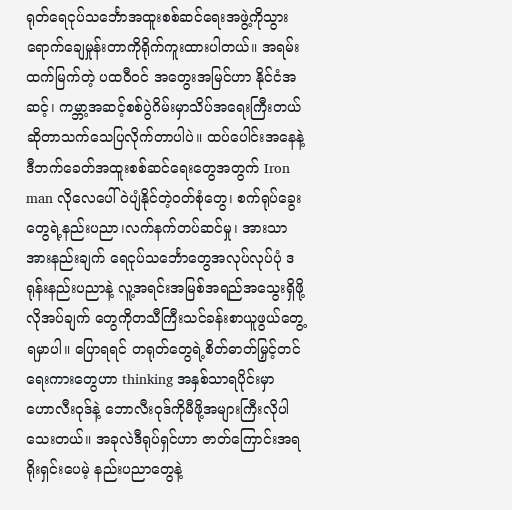ရုတ်ရေငုပ်သင်္ဘောအထူးစစ်ဆင်ရေးအဖွဲ့ကိုသွားရောက်ချေမှုန်းတာကိုရိုက်ကူးထားပါတယ်။ အရမ်းထက်မြက်တဲ့ ပထဝီဝင် အတွေးအမြင်ဟာ နိုင်ငံအဆင့်၊ ကမ္ဘာ့အဆင့်စစ်ပွဲဂိမ်းမှာသိပ်အရေးကြီးတယ်ဆိုတာသက်သေပြလိုက်တာပါပဲ။ ထပ်ပေါင်းအနေနဲ့ ဒီဘက်ခေတ်အထူးစစ်ဆင်ရေးတွေအတွက် Iron man လိုလေပေါ်ဝဲပျံနိုင်တဲ့ဝတ်စုံတွေ၊ စက်ရုပ်ခွေးတွေရဲ့နည်းပညာ၊လက်နက်တပ်ဆင်မှု၊ အားသာအားနည်းချက် ရေငုပ်သင်္ဘောတွေအလုပ်လုပ်ပုံ ဒရုန်းနည်းပညာနဲ့ လူ့အရင်းအမြစ်အရည်အသွေးရှိဖို့လိုအပ်ချက် တွေကိုတသီကြီးသင်ခန်းစာယူဖွယ်တွေ့ရမှာပါ။ ပြောရရင် တရုတ်တွေရဲ့စိတ်ဓာတ်မြှင့်တင်ရေးကားတွေဟာ thinking အနှစ်သာရပိုင်းမှာ ဟောလီးဝုဒ်နဲ့ ဘောလီးဝုဒ်ကိုမီဖို့အများကြီးလိုပါသေးတယ်။ အခုလဲဒီရုပ်ရှင်ဟာ ဇာတ်ကြောင်းအရရိုးရှင်းပေမဲ့ နည်းပညာတွေနဲ့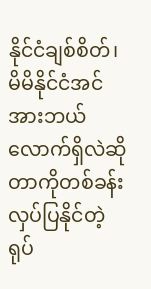နိုင်ငံချစ်စိတ်၊ မိမိနိုင်ငံအင်အားဘယ်လောက်ရှိလဲဆိုတာကိုတစ်ခန်းလှပ်ပြနိုင်တဲ့ရုပ်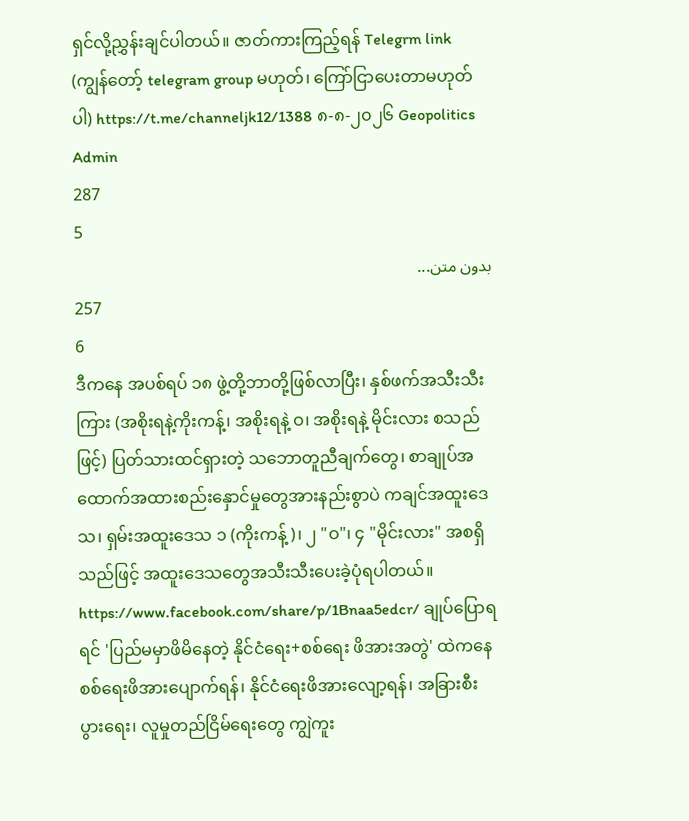ရှင်လို့ညွှန်းချင်ပါတယ်။ ဇာတ်ကားကြည့်ရန် Telegrm link (ကျွန်တော့် telegram group မဟုတ်၊ ကြော်ငြာပေးတာမဟုတ်ပါ) https://t.me/channeljk12/1388 ၈-၈-၂၀၂၆ Geopolitics Admin
287
5
بدون متن...
257
6
ဒီကနေ အပစ်ရပ် ၁၈ ဖွဲ့တို့ဘာတို့ဖြစ်လာပြီး၊ နှစ်ဖက်အသီးသီးကြား (အစိုးရနဲ့ကိုးကန့်၊ အစိုးရနဲ့ ဝ၊ အစိုးရနဲ့ မိုင်းလား စသည်ဖြင့်) ပြတ်သားထင်ရှားတဲ့ သဘောတူညီချက်တွေ၊ စာချုပ်အထောက်အထားစည်းနှောင်မှုတွေအားနည်းစွာပဲ ကချင်အထူးဒေသ၊ ရှမ်းအထူးဒေသ ၁ (ကိုးကန့်)၊ ၂ "ဝ"၊ ၄ "မိုင်းလား" အစရှိသည်ဖြင့် အထူးဒေသတွေအသီးသီးပေးခဲ့ပုံရပါတယ်။ https://www.facebook.com/share/p/1Bnaa5edcr/ ချုပ်ပြောရရင် 'ပြည်မမှာဖိမိနေတဲ့ နိုင်ငံရေး+စစ်ရေး ဖိအားအတွဲ' ထဲကနေ စစ်ရေးဖိအားပျောက်ရန်၊ နိုင်ငံရေးဖိအားလျော့ရန်၊ အခြားစီးပွားရေး၊ လူမှုတည်ငြိမ်ရေးတွေ ကျွဲကူး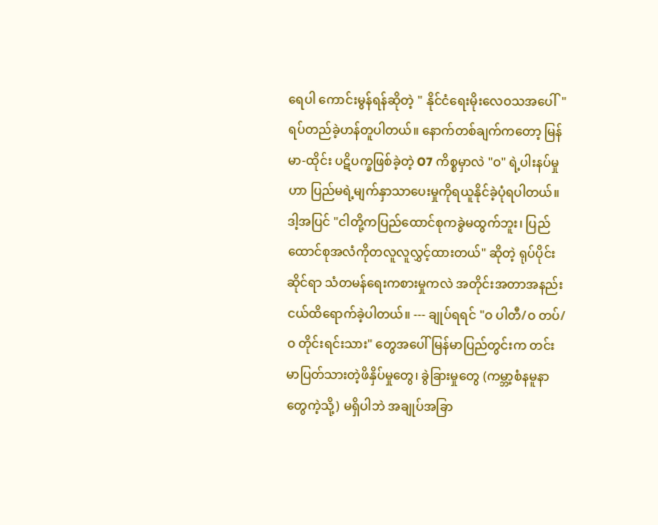ရေပါ ကောင်းမွန်ရန်ဆိုတဲ့ " နိုင်ငံရေးမိုးလေဝသအပေါ်" ရပ်တည်ခဲ့ဟန်တူပါတယ်။ နောက်တစ်ချက်ကတော့ မြန်မာ-ထိုင်း ပဋိပက္ခဖြစ်ခဲ့တဲ့ O7 ကိစ္စမှာလဲ "ဝ" ရဲ့ပါးနပ်မှုဟာ ပြည်မရဲ့မျက်နှာသာပေးမှုကိုရယူနိုင်ခဲ့ပုံရပါတယ်။ ဒါ့အပြင် "ငါတို့ကပြည်ထောင်စုကခွဲမထွက်ဘူး၊ ပြည်ထောင်စုအလံကိုတလူလူလွှင့်ထားတယ်" ဆိုတဲ့ ရုပ်ပိုင်းဆိုင်ရာ သံတမန်ရေးကစားမှုကလဲ အတိုင်းအတာအနည်းငယ်ထိရောက်ခဲ့ပါတယ်။ --- ချုပ်ရရင် "ဝ ပါတီ/ဝ တပ်/ဝ တိုင်းရင်းသား" တွေအပေါ် မြန်မာပြည်တွင်းက တင်းမာပြတ်သားတဲ့ဖိနှိပ်မှုတွေ၊ ခွဲခြားမှုတွေ (ကမ္ဘာ့စံနမူနာတွေကဲ့သို့) မရှိပါဘဲ အချုပ်အခြာ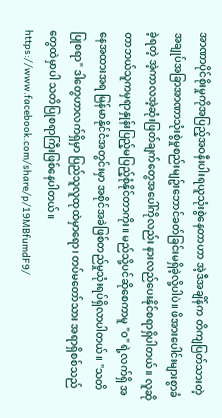အာဏာပိုင်စိုးမှုကိုအပြည့်အဝနီးပါးရယူသုံးစွဲနေတာဟာ အဲ့ဒီအချိန်က တိကျပြတ်သားတဲ့ အချုပ်အခြာအာဏာသုံးစွဲမှုစည်းမျဥ်းဘောင်ခတ်ခြင်းမရှိခဲ့လို့ပါပဲ။ ဖိအားပေါင်းများစွာခံခဲ့ရတဲ့ အဲ့ကာလအဲ့ဆုံးဖြတ်ချက်တွေအပေါ်ကိုလည်း နားလည်ပေးနိုင်စရာရှိပါတယ်။ လူဆိုတာဘယ်သူကမှရာနှုန်းပြည့်မပြည့်စုံနိုင်တာကိုး။ မည်သို့ပင်ဆိုစေကာမူ "ဝ" ရဲ့လက်ရှိ အနေအထားအရ မြန်မာနိုင်ငံအတွင်းမှာ အစိုင်အခဲဖြစ်တည်မှုသုံးရပ်ရှိလာပါတယ်။ "သတိပြုစရာ" ဒါတွေဟာလက်ရှိမှာ ပြည်သူလူထုထဲမှာရော၊ တပ်မတော်သား အရာရှိစစ်သည်တွေထဲမှာပါ သတိပြုစရာကြီးဖြစ်နေပါတယ်။ https://www.facebook.com/share/p/19MBfumdF9/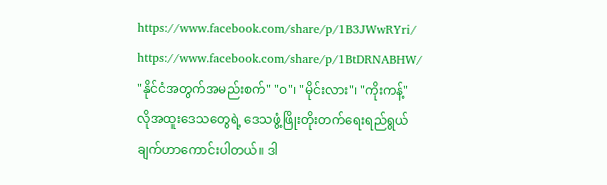https://www.facebook.com/share/p/1B3JWwRYri/ https://www.facebook.com/share/p/1BtDRNABHW/ "နိုင်ငံအတွက်အမည်းစက်" "ဝ"၊ "မိုင်းလား"၊ "ကိုးကန့်" လိုအထူးဒေသတွေရဲ့ ဒေသဖွံ့ဖြိုးတိုးတက်ရေးရည်ရွယ်ချက်ဟာကောင်းပါတယ်။ ဒါ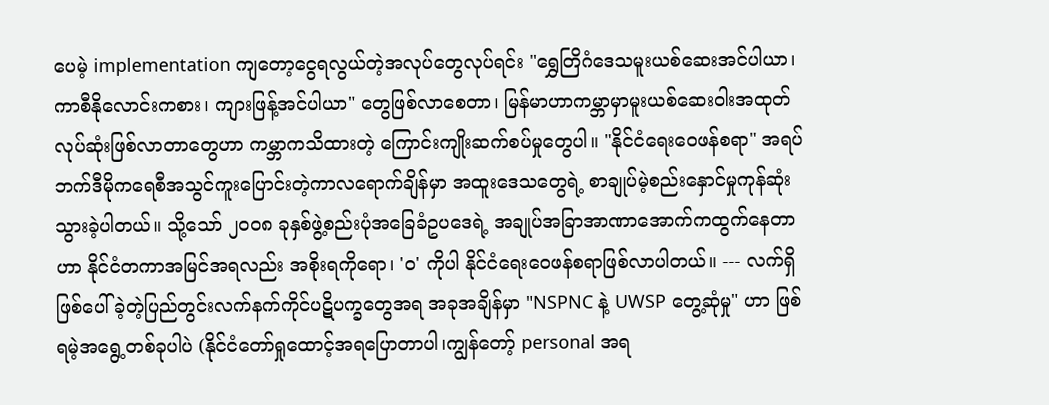ပေမဲ့ implementation ကျတော့ငွေရလွယ်တဲ့အလုပ်တွေလုပ်ရင်း "ရွှေတြိဂံဒေသမူးယစ်ဆေးအင်ပါယာ၊ ကာစီနိုလောင်းကစား၊ ကျားဖြန့်အင်ပါယာ" တွေဖြစ်လာစေတာ၊ မြန်မာဟာကမ္ဘာမှာမူးယစ်ဆေးဝါးအထုတ်လုပ်ဆုံးဖြစ်လာတာတွေဟာ ကမ္ဘာကသိထားတဲ့ ကြောင်းကျိုးဆက်စပ်မှုတွေပါ။ "နိုင်ငံရေးဝေဖန်စရာ" အရပ်ဘက်ဒီမိုကရေစီအသွင်ကူးပြောင်းတဲ့ကာလရောက်ချိန်မှာ အထူးဒေသတွေရဲ့ စာချုပ်မဲ့စည်းနှောင်မှုကုန်ဆုံးသွားခဲ့ပါတယ်။ သို့သော် ၂၀၀၈ ခုနှစ်ဖွဲ့စည်းပုံအခြေခံဥပဒေရဲ့ အချုပ်အခြာအာဏာအောက်ကထွက်နေတာဟာ နိုင်ငံတကာအမြင်အရလည်း အစိုးရကိုရော၊ 'ဝ' ကိုပါ နိုင်ငံရေးဝေဖန်စရာဖြစ်လာပါတယ်။ --- လက်ရှိဖြစ်ပေါ်ခဲ့တဲ့ပြည်တွင်းလက်နက်ကိုင်ပဋိပက္ခတွေအရ အခုအချိန်မှာ "NSPNC နဲ့ UWSP တွေ့ဆုံမှု" ဟာ ဖြစ်ရမဲ့အရွေ့တစ်ခုပါပဲ (နိုင်ငံတော်ရှုထောင့်အရပြောတာပါ၊ကျွန်တော့် personal အရ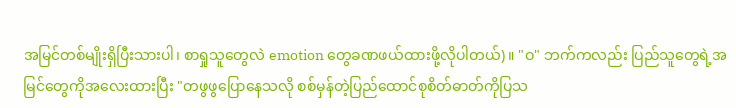အမြင်တစ်မျိုးရှိပြီးသားပါ၊ စာရှုသူတွေလဲ emotion တွေခဏဖယ်ထားဖို့လိုပါတယ်)။ "ဝ" ဘက်ကလည်း ပြည်သူတွေရဲ့အမြင်တွေကိုအလေးထားပြီး "တဖွဖွပြောနေသလို စစ်မှန်တဲ့ပြည်ထောင်စုစိတ်ဓာတ်ကိုပြသ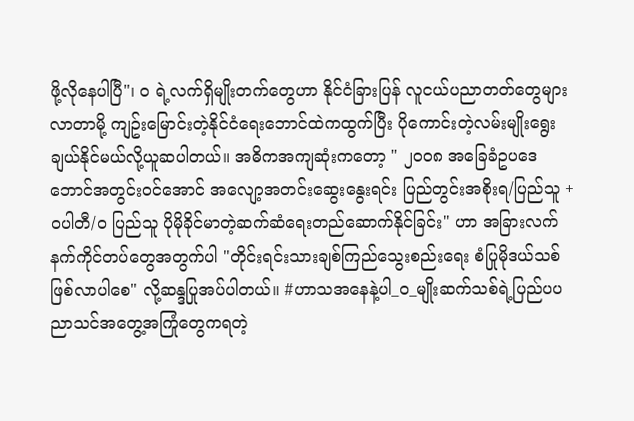ဖို့လိုနေပါပြီ"၊ ဝ ရဲ့လက်ရှိမျိုးတက်တွေဟာ နိုင်ငံခြားပြန် လူငယ်ပညာတတ်တွေများလာတာမို့ ကျဥ်းမြောင်းတဲ့နိုင်ငံရေးဘောင်ထဲကထွက်ပြီး ပိုကောင်းတဲ့လမ်းမျိုးရွေးချယ်နိုင်မယ်လို့ယူဆပါတယ်။ အဓိကအကျဆုံးကတော့ " ၂၀၀၈ အခြေခံဥပဒေဘောင်အတွင်းဝင်အောင် အလျော့အတင်းဆွေးနွေးရင်း ပြည်တွင်းအစိုးရ/ပြည်သူ + ဝပါတီ/ဝ ပြည်သူ ပိုမိုခိုင်မာတဲ့ဆက်ဆံရေးတည်ဆောက်နိုင်ခြင်း" ဟာ အခြားလက်နက်ကိုင်တပ်တွေအတွက်ပါ "တိုင်းရင်းသားချစ်ကြည်သွေးစည်းရေး စံပြုမိုဒယ်သစ် ဖြစ်လာပါစေ" လို့ဆန္ဒပြုအပ်ပါတယ်။ #ဟာသအနေနဲ့ပါ_ဝ_မျိုးဆက်သစ်ရဲ့ပြည်ပပညာသင်အတွေ့အကြုံတွေကရတဲ့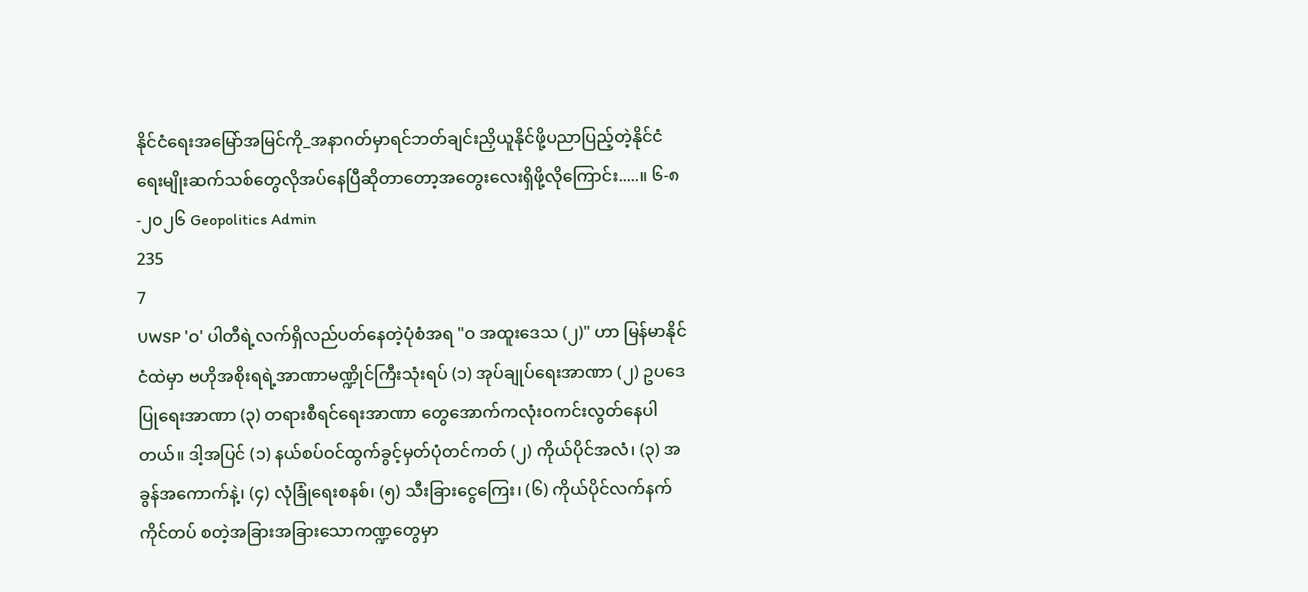နိုင်ငံရေးအမြော်အမြင်ကို_အနာဂတ်မှာရင်ဘတ်ချင်းညှိယူနိုင်ဖို့ပညာပြည့်တဲ့နိုင်ငံရေးမျိုးဆက်သစ်တွေလိုအပ်နေပြီဆိုတာတော့အတွေးလေးရှိဖို့လိုကြောင်း.....။ ၆-၈-၂၀၂၆ Geopolitics Admin
235
7
UWSP 'ဝ' ပါတီရဲ့လက်ရှိလည်ပတ်နေတဲ့ပုံစံအရ "ဝ အထူးဒေသ (၂)" ဟာ မြန်မာနိုင်ငံထဲမှာ ဗဟိုအစိုးရရဲ့အာဏာမဏ္ဍိုင်ကြီးသုံးရပ် (၁) အုပ်ချုပ်ရေးအာဏာ (၂) ဥပဒေပြုရေးအာဏာ (၃) တရားစီရင်ရေးအာဏာ တွေအောက်ကလုံးဝကင်းလွတ်နေပါတယ်။ ဒါ့အပြင် (၁) နယ်စပ်ဝင်ထွက်ခွင့်မှတ်ပုံတင်ကတ် (၂) ကိုယ်ပိုင်အလံ၊ (၃) အခွန်အကောက်နဲ့၊ (၄) လုံခြုံရေးစနစ်၊ (၅) သီးခြားငွေကြေး၊ (၆) ကိုယ်ပိုင်လက်နက်ကိုင်တပ် စတဲ့အခြားအခြားသောကဏ္ဍတွေမှာ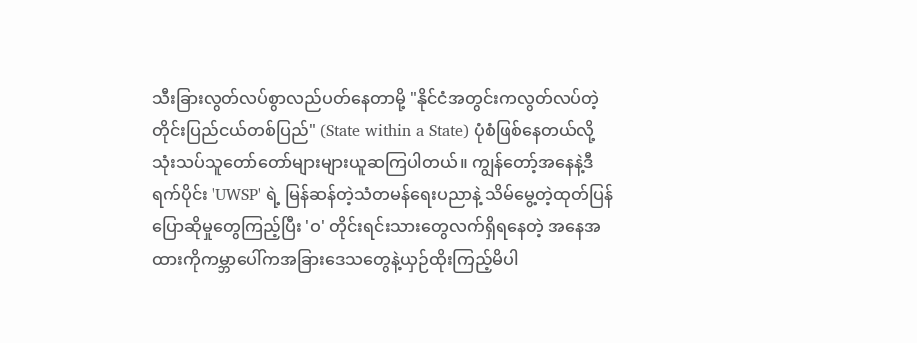သီးခြားလွတ်လပ်စွာလည်ပတ်နေတာမို့ "နိုင်ငံအတွင်းကလွတ်လပ်တဲ့တိုင်းပြည်ငယ်တစ်ပြည်" (State within a State) ပုံစံဖြစ်နေတယ်လို့သုံးသပ်သူတော်တော်များများယူဆကြပါတယ်။ ကျွန်တော့်အနေနဲ့ဒီရက်ပိုင်း 'UWSP' ရဲ့ မြန်ဆန်တဲ့သံတမန်ရေးပညာနဲ့ သိမ်မွေ့တဲ့ထုတ်ပြန်ပြောဆိုမှုတွေကြည့်ပြီး 'ဝ' တိုင်းရင်းသားတွေလက်ရှိရနေတဲ့ အနေအထားကိုကမ္ဘာပေါ်ကအခြားဒေသတွေနဲ့ယှဉ်ထိုးကြည့်မိပါ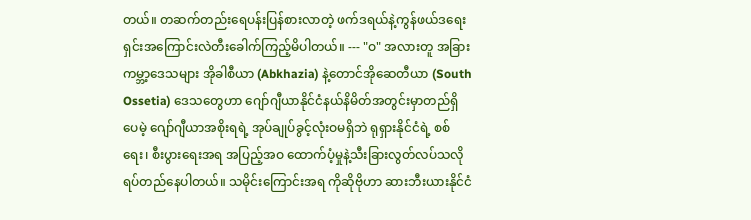တယ်။ တဆက်တည်းရေပန်းပြန်စားလာတဲ့ ဖက်ဒရယ်နဲ့ကွန်ဖယ်ဒရေးရှင်းအကြောင်းလဲတီးခေါက်ကြည့်မိပါတယ်။ --- "ဝ" အလားတူ အခြားကမ္ဘာ့ဒေသများ အိုခါစီယာ (Abkhazia) နဲ့တောင်အိုဆေတီယာ (South Ossetia) ဒေသတွေဟာ ဂျော်ဂျီယာနိုင်ငံနယ်နိမိတ်အတွင်းမှာတည်ရှိပေမဲ့ ဂျော်ဂျီယာအစိုးရရဲ့ အုပ်ချုပ်ခွင့်လုံးဝမရှိဘဲ ရုရှားနိုင်ငံရဲ့ စစ်ရေး၊ စီးပွားရေးအရ အပြည့်အဝ ထောက်ပံ့မှုနဲ့သီးခြားလွတ်လပ်သလို ရပ်တည်နေပါတယ်။ သမိုင်းကြောင်းအရ ကိုဆိုဗိုဟာ ဆားဘီးယားနိုင်ငံ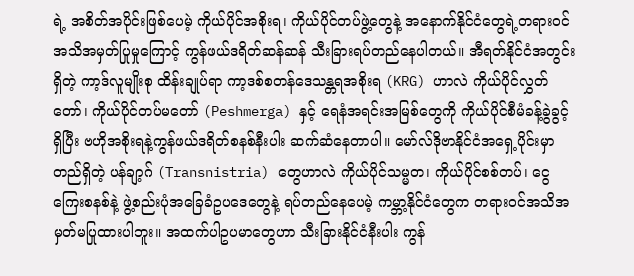ရဲ့ အစိတ်အပိုင်းဖြစ်ပေမဲ့ ကိုယ်ပိုင်အစိုးရ၊ ကိုယ်ပိုင်တပ်ဖွဲ့တွေနဲ့ အနောက်နိုင်ငံတွေရဲ့တရားဝင် အသိအမှတ်ပြုမှုကြောင့် ကွန်ဖယ်ဒရိတ်ဆန်ဆန် သီးခြားရပ်တည်နေပါတယ်။ အီရတ်နိုင်ငံအတွင်းရှိတဲ့ ကာ့ဒ်လူမျိုးစု ထိန်းချုပ်ရာ ကာ့ဒစ်စတန်ဒေသန္တရအစိုးရ (KRG) ဟာလဲ ကိုယ်ပိုင်လွှတ်တော်၊ ကိုယ်ပိုင်တပ်မတော် (Peshmerga) နှင့် ရေနံအရင်းအမြစ်တွေကို ကိုယ်ပိုင်စီမံခန့်ခွဲခွင့်ရှိပြီး ဗဟိုအစိုးရနဲ့ကွန်ဖယ်ဒရိတ်စနစ်နီးပါး ဆက်ဆံနေတာပါ။ မော်လ်ဒိုဗာနိုင်ငံအရှေ့ပိုင်းမှာတည်ရှိတဲ့ ပန်ချာ့ဂ် (Transnistria) တွေဟာလဲ ကိုယ်ပိုင်သမ္မတ၊ ကိုယ်ပိုင်စစ်တပ်၊ ငွေကြေးစနစ်နဲ့ ဖွဲ့စည်းပုံအခြေခံဥပဒေတွေနဲ့ ရပ်တည်နေပေမဲ့ ကမ္ဘာ့နိုင်ငံတွေက တရားဝင်အသိအမှတ်မပြုထားပါဘူး။ အထက်ပါဥပမာတွေဟာ သီးခြားနိုင်ငံနီးပါး ကွန်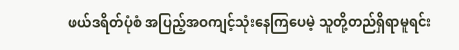ဖယ်ဒရိတ်ပုံစံ အပြည့်အဝကျင့်သုံးနေကြပေမဲ့ သူတို့တည်ရှိရာမူရင်း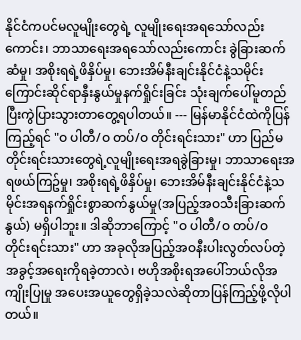နိုင်ငံကပင်မလူမျိုးတွေရဲ့ လူမျိုးရေးအရသော်လည်းကောင်း၊ ဘာသာရေးအရသော်လည်းကောင်း ခွဲခြားဆက်ဆံမှု၊ အစိုးရရဲ့ဖိနှိပ်မှု၊ ဘေးအိမ်နီးချင်းနိုင်ငံနဲ့သမိုင်းကြောင်းဆိုင်ရာနှီးနွယ်မှုနက်ရှိုင်းခြင်း သုံးချက်ပေါ်မူတည်ပြီးကွဲပြားသွားတာတွေ့ရပါတယ်။ --- မြန်မာနိုင်ငံထဲကိုပြန်ကြည့်ရင် "ဝ ပါတီ/ဝ တပ်/ဝ တိုင်းရင်းသား" ဟာ ပြည်မတိုင်းရင်းသားတွေရဲ့လူမျိုးရေးအရခွဲခြားမှု၊ ဘာသာရေးအရဖယ်ကြဥ်မှု၊ အစိုးရရဲ့ဖိနှိပ်မှု၊ ဘေးအိမ်နီးချင်းနိုင်ငံနဲ့သမိုင်းအရနက်ရှိုင်းစွာဆက်နွယ်မှု(အပြည့်အဝသီးခြားဆက်နွယ်) မရှိပါဘူး။ ဒါဆိုဘာကြောင့် "ဝ ပါတီ/ဝ တပ်/ဝ တိုင်းရင်းသား" ဟာ အခုလိုအပြည့်အဝနီးပါးလွတ်လပ်တဲ့အခွင့်အရေးကိုရခဲ့တာလဲ၊ ဗဟိုအစိုးရအပေါ်ဘယ်လိုအကျိုးပြုမှု အပေးအယူတွေရှိခဲ့သလဲဆိုတာပြန်ကြည့်ဖို့လိုပါတယ်။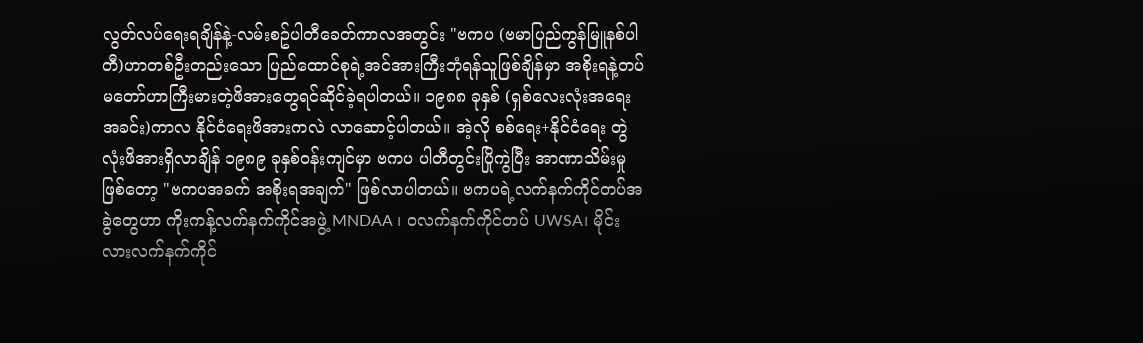လွတ်လပ်ရေးရချိန်နဲ့-လမ်းစဥ်ပါတီခေတ်ကာလအတွင်း "ဗကပ (ဗမာပြည်ကွန်မြူနစ်ပါတီ)ဟာတစ်ဦးတည်းသော ပြည်ထောင်စုရဲ့အင်အားကြီးဘုံရန်သူဖြစ်ချိန်မှာ အစိုးရနဲ့တပ်မတော်ဟာကြီးမားတဲ့ဖိအားတွေရင်ဆိုင်ခဲ့ရပါတယ်။ ၁၉၈၈ ခုနှစ် (ရှစ်လေးလုံးအရေးအခင်း)ကာလ နိုင်ငံရေးဖိအားကလဲ လာဆောင့်ပါတယ်။ အဲ့လို စစ်ရေး+နိုင်ငံရေး တွဲလုံးဖိအားရှိလာချိန် ၁၉၈၉ ခုနှစ်ဝန်းကျင်မှာ ဗကပ ပါတီတွင်းပြိုကွဲပြီး အာဏာသိမ်းမှုဖြစ်တော့ "ဗကပအခက် အစိုးရအချက်" ဖြစ်လာပါတယ်။ ဗကပရဲ့လက်နက်ကိုင်တပ်အခွဲတွေဟာ ကိုးကန့်လက်နက်ကိုင်အဖွဲ့ MNDAA ၊ ဝလက်နက်ကိုင်တပ် UWSA၊ မိုင်းလားလက်နက်ကိုင်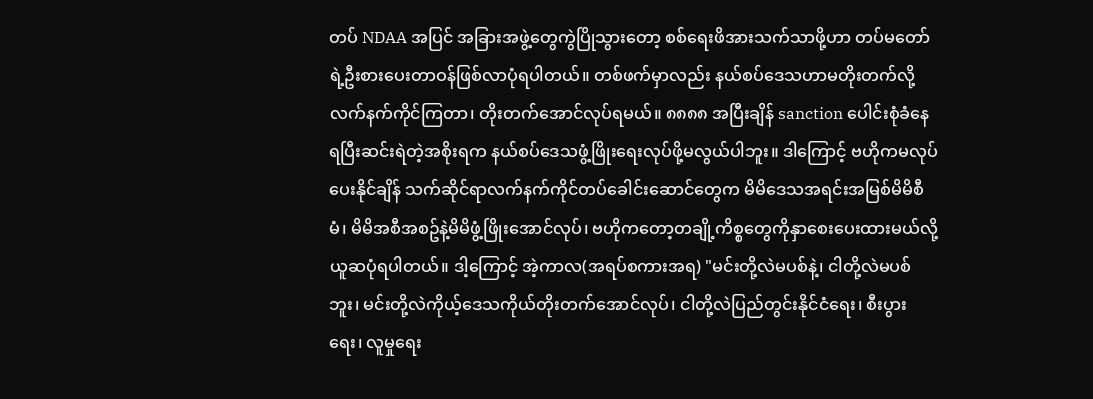တပ် NDAA အပြင် အခြားအဖွဲ့တွေကွဲပြိုသွားတော့ စစ်ရေးဖိအားသက်သာဖို့ဟာ တပ်မတော်ရဲ့ဦးစားပေးတာဝန်ဖြစ်လာပုံရပါတယ်။ တစ်ဖက်မှာလည်း နယ်စပ်ဒေသဟာမတိုးတက်လို့လက်နက်ကိုင်ကြတာ၊ တိုးတက်အောင်လုပ်ရမယ်။ ၈၈၈၈ အပြီးချိန် sanction ပေါင်းစုံခံနေရပြီးဆင်းရဲတဲ့အစိုးရက နယ်စပ်ဒေသဖွံ့ဖြိုးရေးလုပ်ဖို့မလွယ်ပါဘူး။ ဒါကြောင့် ဗဟိုကမလုပ်ပေးနိုင်ချိန် သက်ဆိုင်ရာလက်နက်ကိုင်တပ်ခေါင်းဆောင်တွေက မိမိဒေသအရင်းအမြစ်မိမိစီမံ၊ မိမိအစီအစဥ်နဲ့မိမိဖွံ့ဖြိုးအောင်လုပ်၊ ဗဟိုကတော့တချို့ကိစ္စတွေကိုနှာစေးပေးထားမယ်လို့ယူဆပုံရပါတယ်။ ဒါ့ကြောင့် အဲ့ကာလ(အရပ်စကားအရ) "မင်းတို့လဲမပစ်နဲ့၊ ငါတို့လဲမပစ်ဘူး၊ မင်းတို့လဲကိုယ့်ဒေသကိုယ်တိုးတက်အောင်လုပ်၊ ငါတို့လဲပြည်တွင်းနိုင်ငံရေး၊ စီးပွားရေး၊ လူမှုရေး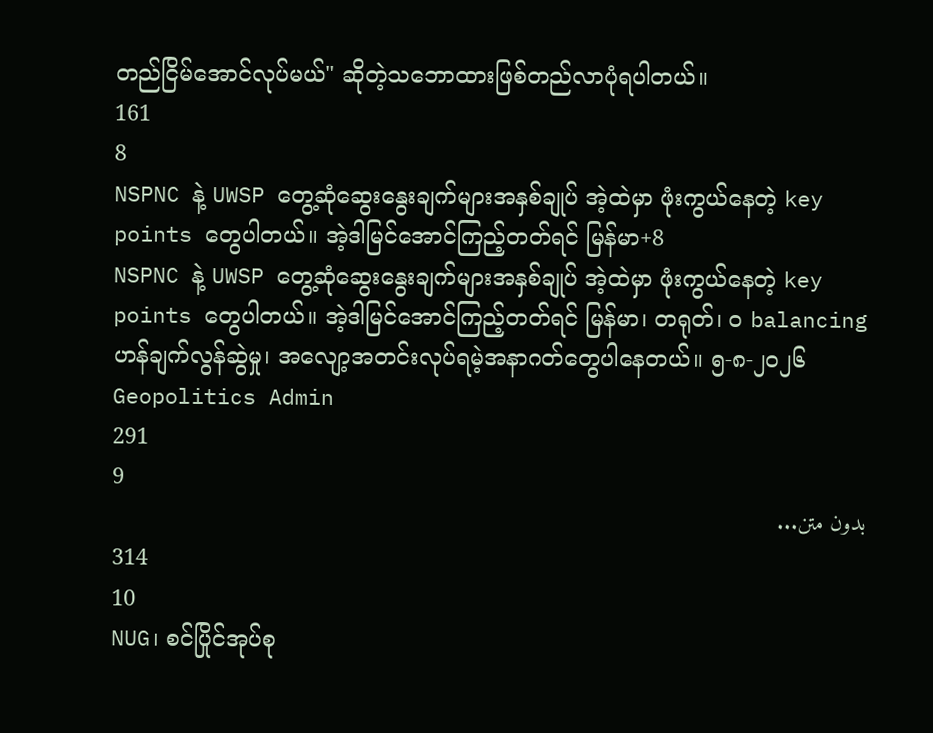တည်ငြိမ်အောင်လုပ်မယ်" ဆိုတဲ့သဘောထားဖြစ်တည်လာပုံရပါတယ်။
161
8
NSPNC နဲ့ UWSP တွေ့ဆုံဆွေးနွေးချက်များအနှစ်ချုပ် အဲ့ထဲမှာ ဖုံးကွယ်နေတဲ့ key points တွေပါတယ်။ အဲ့ဒါမြင်အောင်ကြည့်တတ်ရင် မြန်မာ+8
NSPNC နဲ့ UWSP တွေ့ဆုံဆွေးနွေးချက်များအနှစ်ချုပ် အဲ့ထဲမှာ ဖုံးကွယ်နေတဲ့ key points တွေပါတယ်။ အဲ့ဒါမြင်အောင်ကြည့်တတ်ရင် မြန်မာ၊ တရုတ်၊ ဝ balancing ဟန်ချက်လွန်ဆွဲမှု၊ အလျော့အတင်းလုပ်ရမဲ့အနာဂတ်တွေပါနေတယ်။ ၅-၈-၂၀၂၆ Geopolitics Admin
291
9
بدون متن...
314
10
NUG၊ စင်ပြိုင်အုပ်စု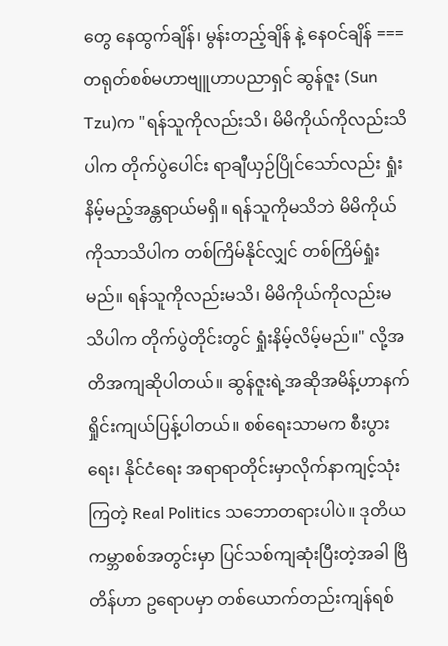တွေ နေထွက်ချိန်၊ မွန်းတည့်ချိန် နဲ့ နေဝင်ချိန် === တရုတ်စစ်မဟာဗျူဟာပညာရှင် ဆွန်ဇူး (Sun Tzu)က "ရန်သူကိုလည်းသိ၊ မိမိကိုယ်ကိုလည်းသိပါက တိုက်ပွဲပေါင်း ရာချီယှဉ်ပြိုင်သော်လည်း ရှုံးနိမ့်မည့်အန္တရာယ်မရှိ။ ရန်သူကိုမသိဘဲ မိမိကိုယ်ကိုသာသိပါက တစ်ကြိမ်နိုင်လျှင် တစ်ကြိမ်ရှုံးမည်။ ရန်သူကိုလည်းမသိ၊ မိမိကိုယ်ကိုလည်းမသိပါက တိုက်ပွဲတိုင်းတွင် ရှုံးနိမ့်လိမ့်မည်။" လို့အတိအကျဆိုပါတယ်။ ဆွန်ဇူးရဲ့အဆိုအမိန့်ဟာနက်ရှိုင်းကျယ်ပြန့်ပါတယ်။ စစ်ရေးသာမက စီးပွားရေး၊ နိုင်ငံရေး အရာရာတိုင်းမှာလိုက်နာကျင့်သုံးကြတဲ့ Real Politics သဘောတရားပါပဲ။ ဒုတိယကမ္ဘာစစ်အတွင်းမှာ ပြင်သစ်ကျဆုံးပြီးတဲ့အခါ ဗြိတိန်ဟာ ဥရောပမှာ တစ်ယောက်တည်းကျန်ရစ်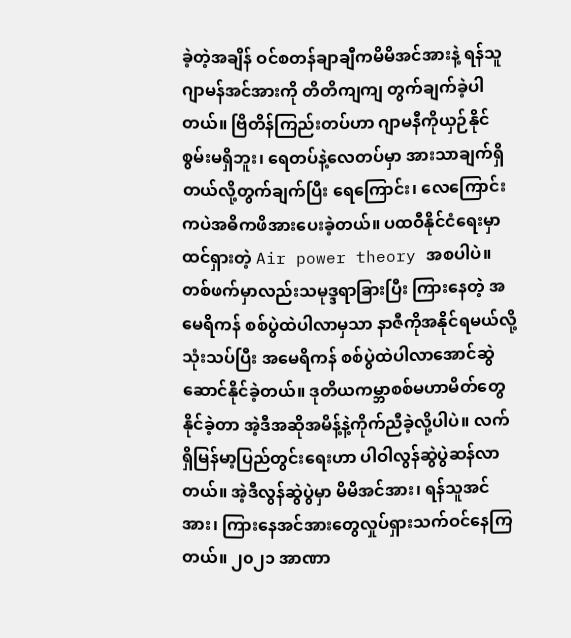ခဲ့တဲ့အချိန် ဝင်စတန်ချာချီကမိမိအင်အားနဲ့ ရန်သူဂျာမန်အင်အားကို တိတိကျကျ တွက်ချက်ခဲ့ပါတယ်။ ဗြိတိန်ကြည်းတပ်ဟာ ဂျာမနီကိုယှဉ်နိုင်စွမ်းမရှိဘူး၊ ရေတပ်နဲ့လေတပ်မှာ အားသာချက်ရှိတယ်လို့တွက်ချက်ပြီး ရေကြောင်း၊ လေကြောင်းကပဲအဓိကဖိအားပေးခဲ့တယ်။ ပထဝီနိုင်ငံရေးမှာထင်ရှားတဲ့ Air power theory အစပါပဲ။ တစ်ဖက်မှာလည်းသမုဒ္ဒရာခြားပြီး ကြားနေတဲ့ အမေရိကန် စစ်ပွဲထဲပါလာမှသာ နာဇီကိုအနိုင်ရမယ်လို့သုံးသပ်ပြီး အမေရိကန် စစ်ပွဲထဲပါလာအောင်ဆွဲဆောင်နိုင်ခဲ့တယ်။ ဒုတိယကမ္ဘာစစ်မဟာမိတ်တွေနိုင်ခဲ့တာ အဲ့ဒီအဆိုအမိန့်နဲ့ကိုက်ညီခဲ့လို့ပါပဲ။ လက်ရှိမြန်မာ့ပြည်တွင်းရေးဟာ ပါဝါလွန်ဆွဲပွဲဆန်လာတယ်။ အဲ့ဒီလွန်ဆွဲပွဲမှာ မိမိအင်အား၊ ရန်သူအင်အား၊ ကြားနေအင်အားတွေလှုပ်ရှားသက်ဝင်နေကြတယ်။ ၂၀၂၁ အာဏာ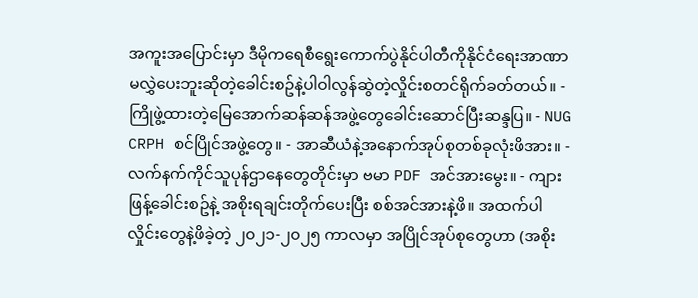အကူးအပြောင်းမှာ ဒီမိုကရေစီရွေးကောက်ပွဲနိုင်ပါတီကိုနိုင်ငံရေးအာဏာမလွှဲပေးဘူးဆိုတဲ့ခေါင်းစဥ်နဲ့ပါဝါလွန်ဆွဲတဲ့လှိုင်းစတင်ရိုက်ခတ်တယ်။ - ကြိုဖွဲ့ထားတဲ့မြေအောက်ဆန်ဆန်အဖွဲ့တွေခေါင်းဆောင်ပြီးဆန္ဒပြ။ - NUG CRPH စင်ပြိုင်အဖွဲ့တွေ။ - အာဆီယံနဲ့အနောက်အုပ်စုတစ်ခုလုံးဖိအား။ - လက်နက်ကိုင်သူပုန်ဌာနေတွေတိုင်းမှာ ဗမာ PDF အင်အားမွေး။ - ကျားဖြန့်ခေါင်းစဥ်နဲ့ အစိုးရချင်းတိုက်ပေးပြီး စစ်အင်အားနဲ့ဖိ။ အထက်ပါလှိုင်းတွေနဲ့ဖိခဲ့တဲ့ ၂၀၂၁-၂၀၂၅ ကာလမှာ အပြိုင်အုပ်စုတွေဟာ (အစိုး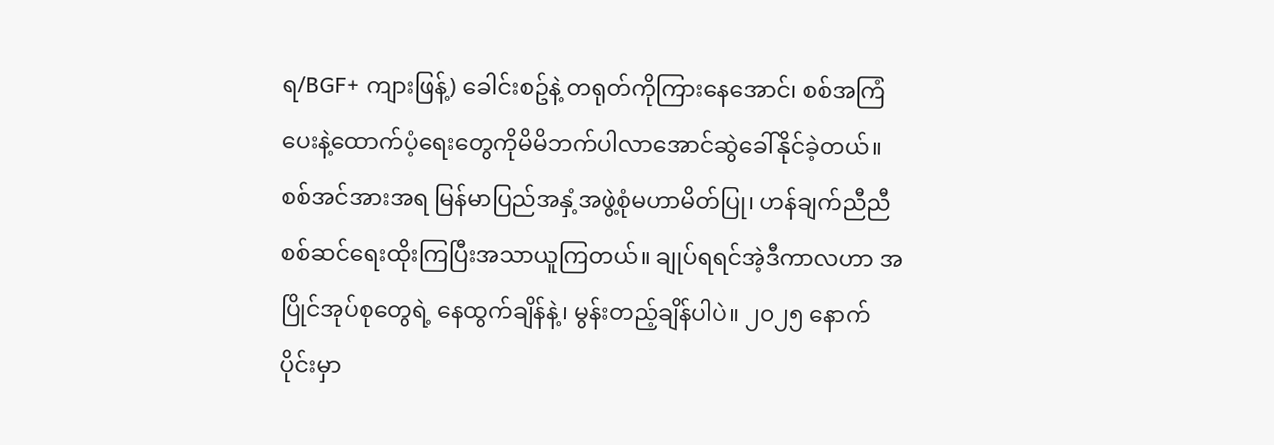ရ/BGF+ ကျားဖြန့်) ခေါင်းစဥ်နဲ့ တရုတ်ကိုကြားနေအောင်၊ စစ်အကြံပေးနဲ့ထောက်ပံ့ရေးတွေကိုမိမိဘက်ပါလာအောင်ဆွဲခေါ်နိုင်ခဲ့တယ်။ စစ်အင်အားအရ မြန်မာပြည်အနှံ့အဖွဲ့စုံမဟာမိတ်ပြု၊ ဟန်ချက်ညီညီ စစ်ဆင်ရေးထိုးကြပြီးအသာယူကြတယ်။ ချုပ်ရရင်အဲ့ဒီကာလဟာ အပြိုင်အုပ်စုတွေရဲ့ နေထွက်ချိန်နဲ့၊ မွန်းတည့်ချိန်ပါပဲ။ ၂၀၂၅ နောက်ပိုင်းမှာ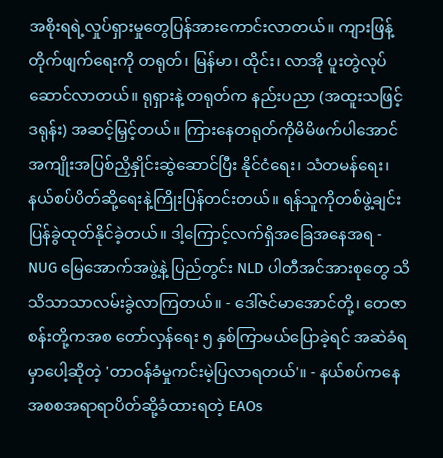အစိုးရရဲ့လှုပ်ရှားမှုတွေပြန်အားကောင်းလာတယ်။ ကျားဖြန့်တိုက်ဖျက်ရေးကို တရုတ်၊ မြန်မာ၊ ထိုင်း၊ လာအို ပူးတွဲလုပ်ဆောင်လာတယ်။ ရုရှားနဲ့ တရုတ်က နည်းပညာ (အထူးသဖြင့် ဒရုန်း) အဆင့်မြှင့်တယ်။ ကြားနေတရုတ်ကိုမိမိဖက်ပါအောင် အကျိုးအပြစ်ညှိနှိုင်းဆွဲဆောင်ပြီး နိုင်ငံရေး၊ သံတမန်ရေး၊ နယ်စပ်ပိတ်ဆို့ရေးနဲ့ကြိုးပြန်တင်းတယ်။ ရန်သူကိုတစ်ဖွဲ့ချင်းပြန်ခွဲထုတ်နိုင်ခဲ့တယ်။ ဒါ့ကြောင့်လက်ရှိအခြေအနေအရ - NUG မြေအောက်အဖွဲ့နဲ့ ပြည်တွင်း NLD ပါတီအင်အားစုတွေ သိသိသာသာလမ်းခွဲလာကြတယ်။ - ဒေါ်ဇင်မာအောင်တို့၊ တေဇာစန်းတို့ကအစ တော်လှန်ရေး ၅ နှစ်ကြာမယ်ပြောခဲ့ရင် အဆဲခံရမှာပေါ့ဆိုတဲ့ 'တာဝန်ခံမှုကင်းမဲ့ပြလာရတယ်'။ - နယ်စပ်ကနေ အစစအရာရာပိတ်ဆို့ခံထားရတဲ့ EAOs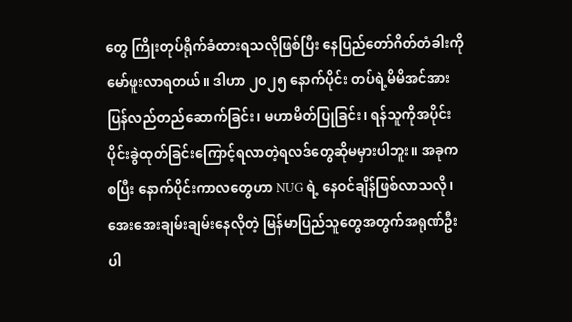တွေ ကြိုးတုပ်ရိုက်ခံထားရသလိုဖြစ်ပြီး နေပြည်တော်ဂိတ်တံခါးကိုမော်ဖူးလာရတယ်။ ဒါဟာ ၂၀၂၅ နောက်ပိုင်း တပ်ရဲ့မိမိအင်အားပြန်လည်တည်ဆောက်ခြင်း၊ မဟာမိတ်ပြုခြင်း၊ ရန်သူကိုအပိုင်းပိုင်းခွဲထုတ်ခြင်းကြောင့်ရလာတဲ့ရလဒ်တွေဆိုမမှားပါဘူး။ အခုကစပြီး နောက်ပိုင်းကာလတွေဟာ NUG ရဲ့ နေဝင်ချိန်ဖြစ်လာသလို၊ အေးအေးချမ်းချမ်းနေလိုတဲ့ မြန်မာပြည်သူတွေအတွက်အရုဏ်ဦးပါ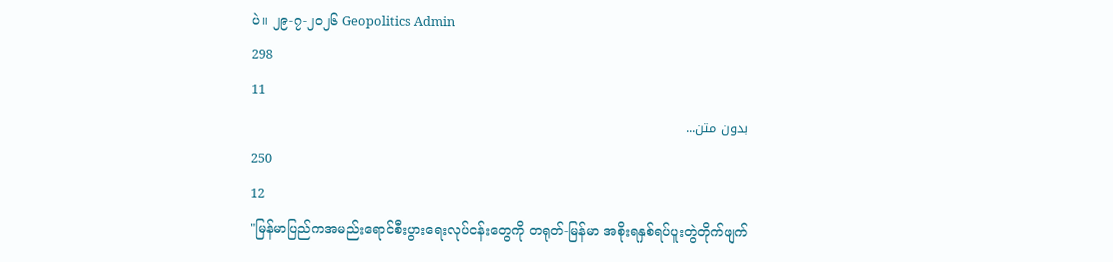ပဲ။ ၂၉-၇-၂၀၂၆ Geopolitics Admin
298
11
بدون متن...
250
12
"မြန်မာပြည်ကအမည်းရောင်စီးပွားရေးလုပ်ငန်းတွေကို တရုတ်-မြန်မာ အစိုးရနှစ်ရပ်ပူးတွဲတိုက်ဖျက်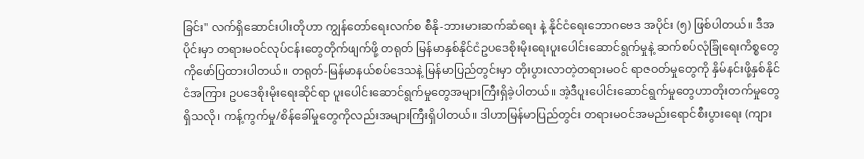ခြင်း" လက်ရှိဆောင်းပါးတိုဟာ ကျွန်တော်ရေးလက်စ စီနို-ဘားမားဆက်ဆံရေး နဲ့ နိုင်ငံရေးဘောဂဗေဒ အပိုင်း (၅) ဖြစ်ပါတယ်။ ဒီအပိုင်းမှာ တရားမဝင်လုပ်ငန်းတွေတိုက်ဖျက်ဖို့ တရုတ် မြန်မာနှစ်နိုင်ငံဥပဒေစိုးမိုးရေးပူးပေါင်းဆောင်ရွက်မှုနဲ့ ဆက်စပ်လုံခြုံရေးကိစ္စတွေကိုဖော်ပြထားပါတယ်။ တရုတ်-မြန်မာနယ်စပ်ဒေသနဲ့ မြန်မာပြည်တွင်းမှာ တိုးပွားလာတဲ့တရားမဝင် ရာဇဝတ်မှုတွေကို နှိမ်နင်းဖို့နှစ်နိုင်ငံအကြား ဥပဒေစိုးမိုးရေးဆိုင်ရာ ပူးပေါင်းဆောင်ရွက်မှုတွေအများကြီးရှိခဲ့ပါတယ်။ အဲ့ဒီပူးပေါင်းဆောင်ရွက်မှုတွေဟာတိုးတက်မှုတွေရှိသလို၊ ကန့်ကွက်မှု/စိန်ခေါ်မှုတွေကိုလည်းအများကြီးရှိပါတယ်။ ဒါဟာမြန်မာပြည်တွင်း တရားမဝင်အမည်းရောင်စီးပွားရေး (ကျား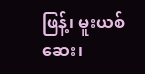ဖြန့်၊ မူးယစ်ဆေး၊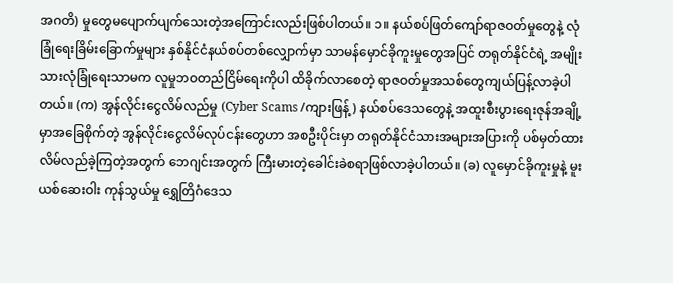အဂတိ) မှုတွေမပျောက်ပျက်သေးတဲ့အကြောင်းလည်းဖြစ်ပါတယ်။ ၁။ နယ်စပ်ဖြတ်ကျော်ရာဇဝတ်မှုတွေနဲ့ လုံခြုံရေးခြိမ်းခြောက်မှုများ နှစ်နိုင်ငံနယ်စပ်တစ်လျှောက်မှာ သာမန်မှောင်ခိုကူးမှုတွေအပြင် တရုတ်နိုင်ငံရဲ့ အမျိုးသားလုံခြုံရေးသာမက လူမှုဘဝတည်ငြိမ်ရေးကိုပါ ထိခိုက်လာစေတဲ့ ရာဇဝတ်မှုအသစ်တွေကျယ်ပြန့်လာခဲ့ပါတယ်။ (က) အွန်လိုင်းငွေလိမ်လည်မှု (Cyber Scams /ကျားဖြန့်) နယ်စပ်ဒေသတွေနဲ့ အထူးစီးပွားရေးဇုန်အချို့မှာအခြေစိုက်တဲ့ အွန်လိုင်းငွေလိမ်လုပ်ငန်းတွေဟာ အစဦးပိုင်းမှာ တရုတ်နိုင်ငံသားအများအပြားကို ပစ်မှတ်ထားလိမ်လည်ခဲ့ကြတဲ့အတွက် ဘေဂျင်းအတွက် ကြီးမားတဲ့ခေါင်းခဲစရာဖြစ်လာခဲ့ပါတယ်။ (ခ) လူမှောင်ခိုကူးမှုနဲ့ မူးယစ်ဆေးဝါး ကုန်သွယ်မှု ရွှေတြိဂံဒေသ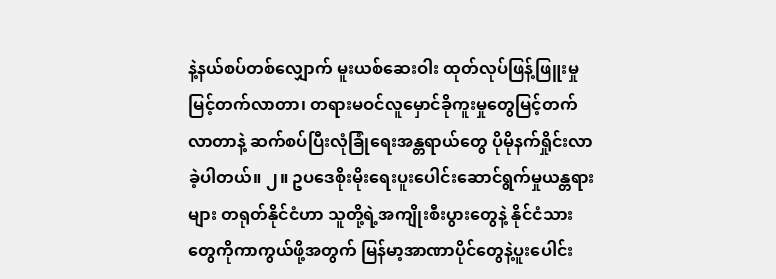နဲ့နယ်စပ်တစ်လျှောက် မူးယစ်ဆေးဝါး ထုတ်လုပ်ဖြန့်ဖြူးမှု မြင့်တက်လာတာ၊ တရားမဝင်လူမှောင်ခိုကူးမှုတွေမြင့်တက်လာတာနဲ့ ဆက်စပ်ပြီးလုံခြုံရေးအန္တရာယ်တွေ ပိုမိုနက်ရှိုင်းလာခဲ့ပါတယ်။ ၂။ ဥပဒေစိုးမိုးရေးပူးပေါင်းဆောင်ရွက်မှုယန္တရားများ တရုတ်နိုင်ငံဟာ သူတို့ရဲ့အကျိုးစီးပွားတွေနဲ့ နိုင်ငံသားတွေကိုကာကွယ်ဖို့အတွက် မြန်မာ့အာဏာပိုင်တွေနဲ့ပူးပေါင်း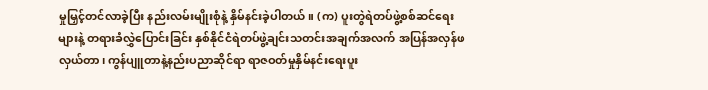မှုမြှင့်တင်လာခဲ့ပြီး နည်းလမ်းမျိုးစုံနဲ့ နှိမ်နင်းခဲ့ပါတယ်။ (က) ပူးတွဲရဲတပ်ဖွဲ့စစ်ဆင်ရေးများနဲ့ တရားခံလွှဲပြောင်းခြင်း နှစ်နိုင်ငံရဲတပ်ဖွဲ့ချင်းသတင်းအချက်အလက် အပြန်အလှန်ဖလှယ်တာ၊ ကွန်ပျူတာနဲ့နည်းပညာဆိုင်ရာ ရာဇဝတ်မှုနှိမ်နင်းရေးပူး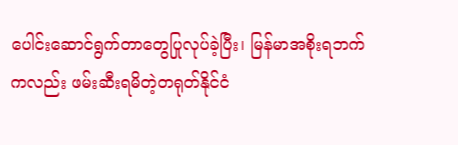ပေါင်းဆောင်ရွက်တာတွေပြုလုပ်ခဲ့ပြီး၊ မြန်မာအစိုးရဘက်ကလည်း ဖမ်းဆီးရမိတဲ့တရုတ်နိုင်ငံ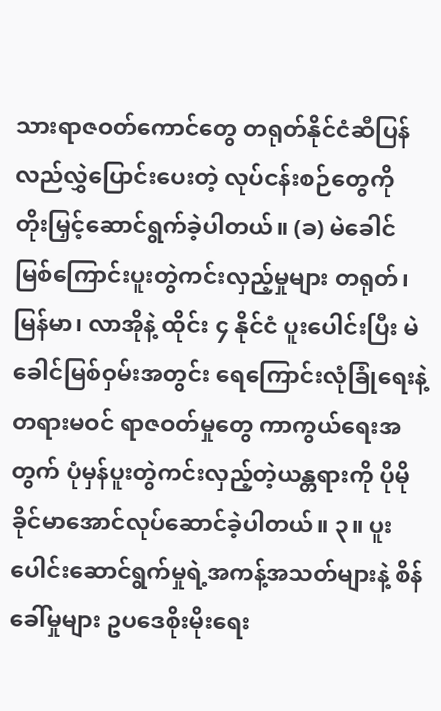သားရာဇဝတ်ကောင်တွေ တရုတ်နိုင်ငံဆီပြန်လည်လွှဲပြောင်းပေးတဲ့ လုပ်ငန်းစဉ်တွေကို တိုးမြှင့်ဆောင်ရွက်ခဲ့ပါတယ်။ (ခ) မဲခေါင်မြစ်ကြောင်းပူးတွဲကင်းလှည့်မှုများ တရုတ်၊ မြန်မာ၊ လာအိုနဲ့ ထိုင်း ၄ နိုင်ငံ ပူးပေါင်းပြီး မဲခေါင်မြစ်ဝှမ်းအတွင်း ရေကြောင်းလုံခြုံရေးနဲ့ တရားမဝင် ရာဇဝတ်မှုတွေ ကာကွယ်ရေးအတွက် ပုံမှန်ပူးတွဲကင်းလှည့်တဲ့ယန္တရားကို ပိုမိုခိုင်မာအောင်လုပ်ဆောင်ခဲ့ပါတယ်။ ၃။ ပူးပေါင်းဆောင်ရွက်မှုရဲ့အကန့်အသတ်များနဲ့ စိန်ခေါ်မှုများ ဥပဒေစိုးမိုးရေး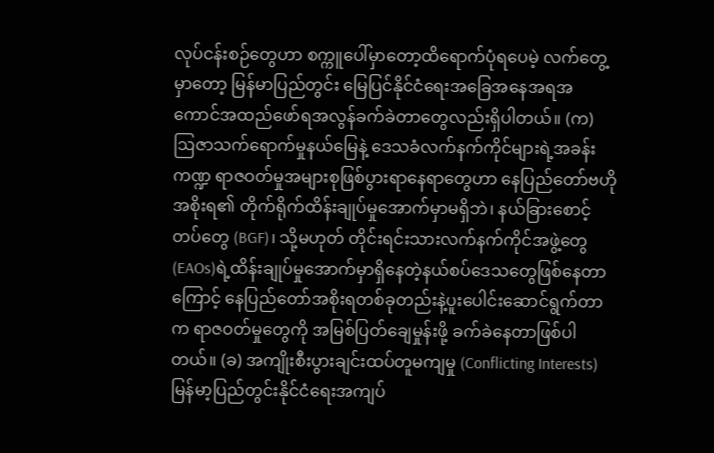လုပ်ငန်းစဉ်တွေဟာ စက္ကူပေါ်မှာတော့ထိရောက်ပုံရပေမဲ့ လက်တွေ့မှာတော့ မြန်မာပြည်တွင်း မြေပြင်နိုင်ငံရေးအခြေအနေအရအကောင်အထည်ဖော်ရအလွန်ခက်ခဲတာတွေလည်းရှိပါတယ်။ (က) ဩဇာသက်ရောက်မှုနယ်မြေနဲ့ ဒေသခံလက်နက်ကိုင်များရဲ့အခန်းကဏ္ဍ ရာဇဝတ်မှုအများစုဖြစ်ပွားရာနေရာတွေဟာ နေပြည်တော်ဗဟိုအစိုးရ၏ တိုက်ရိုက်ထိန်းချုပ်မှုအောက်မှာမရှိဘဲ၊ နယ်ခြားစောင့်တပ်တွေ (BGF)၊ သို့မဟုတ် တိုင်းရင်းသားလက်နက်ကိုင်အဖွဲ့တွေ(EAOs)ရဲ့ထိန်းချုပ်မှုအောက်မှာရှိနေတဲ့နယ်စပ်ဒေသတွေဖြစ်နေတာကြောင့် နေပြည်တော်အစိုးရတစ်ခုတည်းနဲ့ပူးပေါင်းဆောင်ရွက်တာက ရာဇဝတ်မှုတွေကို အမြစ်ပြတ်ချေမှုန်းဖို့ ခက်ခဲနေတာဖြစ်ပါတယ်။ (ခ) အကျိုးစီးပွားချင်းထပ်တူမကျမှု (Conflicting Interests) မြန်မာ့ပြည်တွင်းနိုင်ငံရေးအကျပ်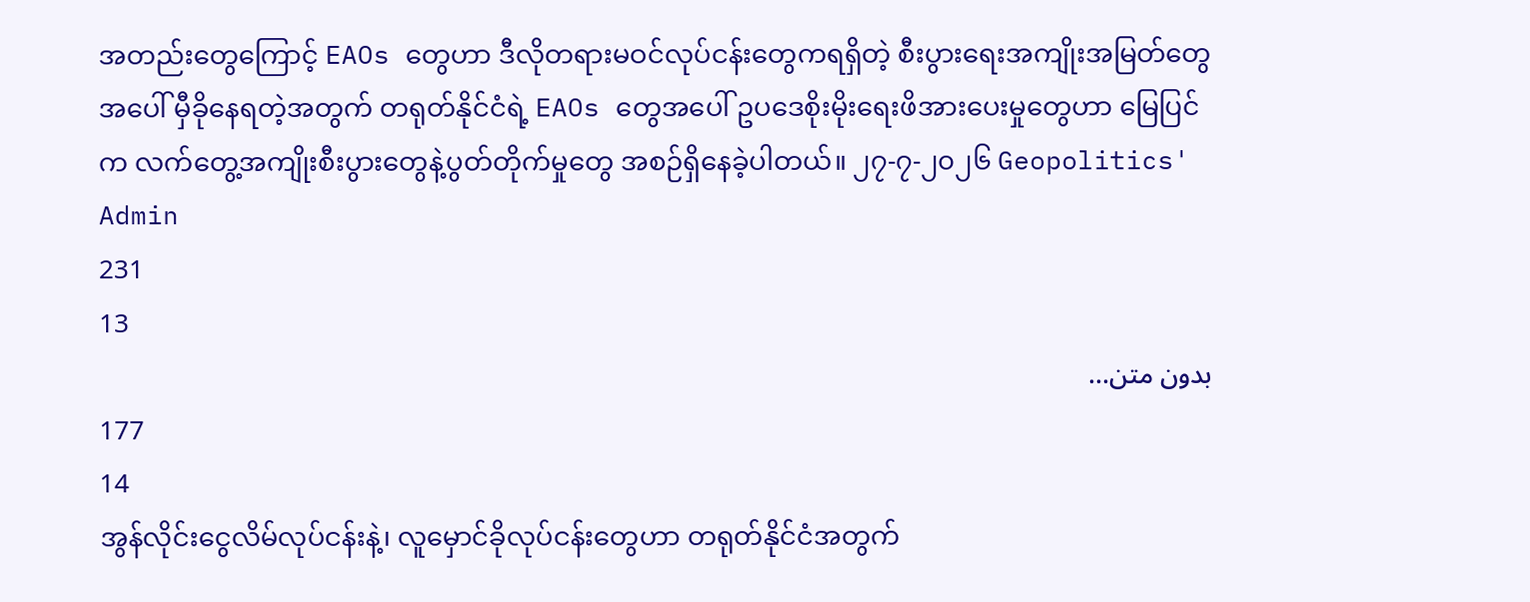အတည်းတွေကြောင့် EAOs တွေဟာ ဒီလိုတရားမဝင်လုပ်ငန်းတွေကရရှိတဲ့ စီးပွားရေးအကျိုးအမြတ်တွေအပေါ် မှီခိုနေရတဲ့အတွက် တရုတ်နိုင်ငံရဲ့ EAOs တွေအပေါ် ဥပဒေစိုးမိုးရေးဖိအားပေးမှုတွေဟာ မြေပြင်က လက်တွေ့အကျိုးစီးပွားတွေနဲ့ပွတ်တိုက်မှုတွေ အစဉ်ရှိနေခဲ့ပါတယ်။ ၂၇-၇-၂၀၂၆ Geopolitics' Admin
231
13
بدون متن...
177
14
အွန်လိုင်းငွေလိမ်လုပ်ငန်းနဲ့၊ လူမှောင်ခိုလုပ်ငန်းတွေဟာ တရုတ်နိုင်ငံအတွက်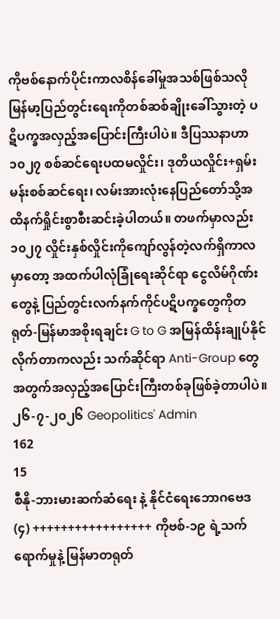ကိုဗစ်နောက်ပိုင်းကာလစိန်ခေါ်မှုအသစ်ဖြစ်သလို မြန်မာ့ပြည်တွင်းရေးကိုတစ်ဆစ်ချိုးခေါ်သွားတဲ့ ပဋိပက္ခအလှည့်အပြောင်းကြီးပါပဲ။ ဒီပြဿနာဟာ ၁၀၂၇ စစ်ဆင်ရေးပထမလှိုင်း၊ ဒုတိယလှိုင်း+ရှမ်းမန်းစစ်ဆင်ရေး၊ လမ်းအားလုံးနေပြည်တော်သို့အထိနက်ရှိုင်းစွာစီးဆင်းခဲ့ပါတယ်။ တဖက်မှာလည်း ၁၀၂၇ လှိုင်းနှစ်လှိုင်းကိုကျော်လွန်တဲ့လက်ရှိကာလမှာတော့ အထက်ပါလုံခြုံရေးဆိုင်ရာ ငွေလိမ်ဂိုဏ်းတွေနဲ့ ပြည်တွင်းလက်နက်ကိုင်ပဋိပက္ခတွေကိုတရုတ်-မြန်မာအစိုးရချင်း G to G အမြန်ထိန်းချုပ်နိုင်လိုက်တာကလည်း သက်ဆိုင်ရာ Anti-Group တွေအတွက်အလှည့်အပြောင်းကြီးတစ်ခုဖြစ်ခဲ့တာပါပဲ။ ၂၆-၇-၂၀၂၆ Geopolitics' Admin
162
15
စီနို-ဘားမားဆက်ဆံရေး နဲ့ နိုင်ငံရေးဘောဂဗေဒ (၄) +++++++++++++++++ ကိုဗစ်-၁၉ ရဲ့သက်ရောက်မှုနဲ့ မြန်မာတရုတ်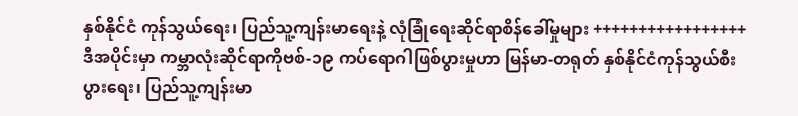နှစ်နိုင်ငံ ကုန်သွယ်ရေး၊ ပြည်သူ့ကျန်းမာရေးနဲ့ လုံခြုံရေးဆိုင်ရာစိန်ခေါ်မှုများ +++++++++++++++++ ဒီအပိုင်းမှာ ကမ္ဘာလုံးဆိုင်ရာကိုဗစ်-၁၉ ကပ်ရောဂါဖြစ်ပွားမှုဟာ မြန်မာ-တရုတ် နှစ်နိုင်ငံကုန်သွယ်စီးပွားရေး၊ ပြည်သူ့ကျန်းမာ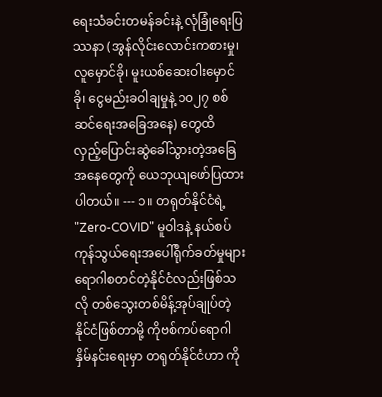ရေးသံခင်းတမန်ခင်းနဲ့ လုံခြုံရေးပြဿနာ (အွန်လိုင်းလောင်းကစားမှု၊ လူမှောင်ခို၊ မူးယစ်ဆေးဝါးမှောင်ခို၊ ငွေမည်းခဝါချမှုနဲ့ ၁၀၂၇ စစ်ဆင်ရေးအခြေအနေ) တွေထိ လှည့်ပြောင်းဆွဲခေါ်သွားတဲ့အခြေအနေတွေကို ယေဘုယျဖော်ပြထားပါတယ်။ --- ၁။ တရုတ်နိုင်ငံရဲ့ "Zero-COVID" မူဝါဒနဲ့ နယ်စပ်ကုန်သွယ်ရေးအပေါ်ရိုက်ခတ်မှုများ ရောဂါစတင်တဲ့နိုင်ငံလည်းဖြစ်သလို တစ်သွေးတစ်မိန့်အုပ်ချုပ်တဲ့နိုင်ငံဖြစ်တာမို့ ကိုဗစ်ကပ်ရောဂါနှိမ်နင်းရေးမှာ တရုတ်နိုင်ငံဟာ ကို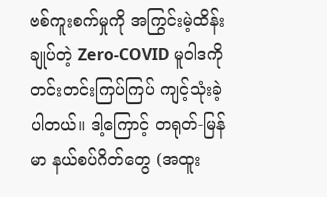ဗစ်ကူးစက်မှုကို အကြွင်းမဲ့ထိန်းချုပ်တဲ့ Zero-COVID မူဝါဒကို တင်းတင်းကြပ်ကြပ် ကျင့်သုံးခဲ့ပါတယ်။ ဒါ့ကြောင့် တရုတ်-မြန်မာ နယ်စပ်ဂိတ်တွေ (အထူး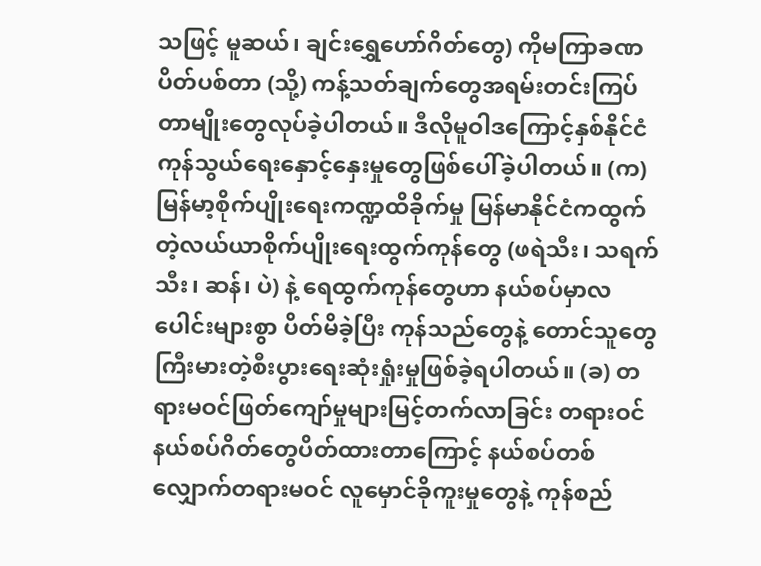သဖြင့် မူဆယ်၊ ချင်းရွှေဟော်ဂိတ်တွေ) ကိုမကြာခဏပိတ်ပစ်တာ (သို့) ကန့်သတ်ချက်တွေအရမ်းတင်းကြပ်တာမျိုးတွေလုပ်ခဲ့ပါတယ်။ ဒီလိုမူဝါဒကြောင့်နှစ်နိုင်ငံကုန်သွယ်ရေးနှောင့်နှေးမှုတွေဖြစ်ပေါ်ခဲ့ပါတယ်။ (က) မြန်မာ့စိုက်ပျိုးရေးကဏ္ဍထိခိုက်မှု မြန်မာနိုင်ငံကထွက်တဲ့လယ်ယာစိုက်ပျိုးရေးထွက်ကုန်တွေ (ဖရဲသီး၊ သရက်သီး၊ ဆန်၊ ပဲ) နဲ့ ရေထွက်ကုန်တွေဟာ နယ်စပ်မှာလပေါင်းများစွာ ပိတ်မိခဲ့ပြီး ကုန်သည်တွေနဲ့ တောင်သူတွေ ကြီးမားတဲ့စီးပွားရေးဆုံးရှုံးမှုဖြစ်ခဲ့ရပါတယ်။ (ခ) တရားမဝင်ဖြတ်ကျော်မှုများမြင့်တက်လာခြင်း တရားဝင်နယ်စပ်ဂိတ်တွေပိတ်ထားတာကြောင့် နယ်စပ်တစ်လျှောက်တရားမဝင် လူမှောင်ခိုကူးမှုတွေနဲ့ ကုန်စည်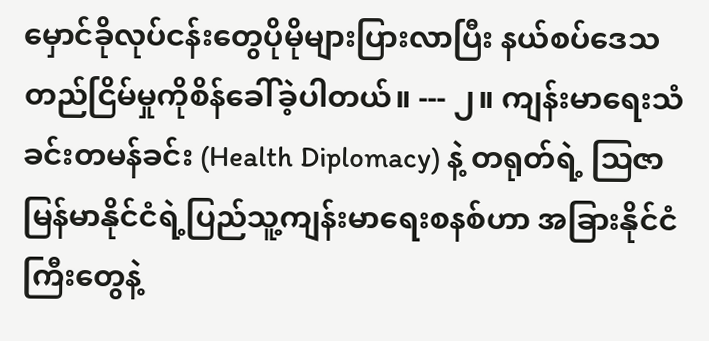မှောင်ခိုလုပ်ငန်းတွေပိုမိုများပြားလာပြီး နယ်စပ်ဒေသတည်ငြိမ်မှုကိုစိန်ခေါ်ခဲ့ပါတယ်။ --- ၂။ ကျန်းမာရေးသံခင်းတမန်ခင်း (Health Diplomacy) နဲ့ တရုတ်ရဲ့ ဩဇာ မြန်မာနိုင်ငံရဲ့ပြည်သူ့ကျန်းမာရေးစနစ်ဟာ အခြားနိုင်ငံကြီးတွေနဲ့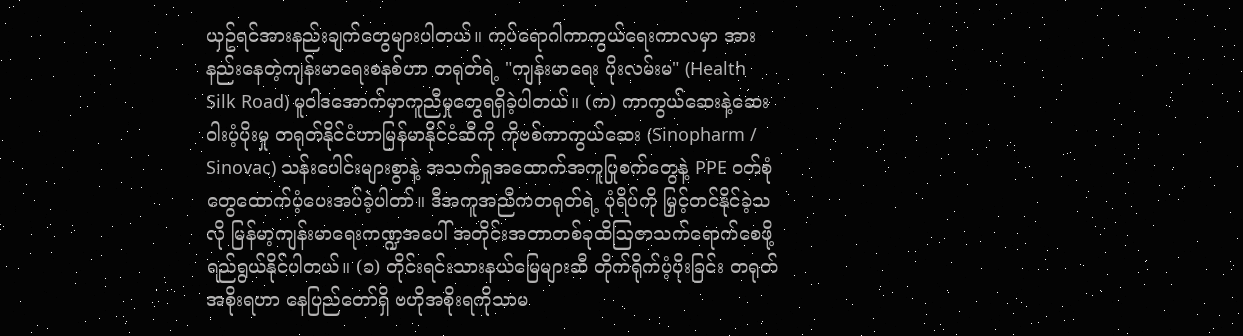ယှဥ်ရင်အားနည်းချက်တွေများပါတယ်။ ကပ်ရောဂါကာကွယ်ရေးကာလမှာ အားနည်းနေတဲ့ကျန်းမာရေးစနစ်ဟာ တရုတ်ရဲ့ "ကျန်းမာရေး ပိုးလမ်းမ" (Health Silk Road) မူဝါဒအောက်မှာကူညီမှုတွေရရှိခဲ့ပါတယ်။ (က) ကာကွယ်ဆေးနဲ့ဆေးဝါးပံ့ပိုးမှု တရုတ်နိုင်ငံဟာမြန်မာနိုင်ငံဆီကို ကိုဗစ်ကာကွယ်ဆေး (Sinopharm / Sinovac) သန်းပေါင်းများစွာနဲ့ အသက်ရှုအထောက်အကူပြုစက်တွေနဲ့ PPE ဝတ်စုံတွေထောက်ပံ့ပေးအပ်ခဲ့ပါတာ်။ ဒီအကူအညီကတရုတ်ရဲ့ ပုံရိပ်ကို မြှင့်တင်နိုင်ခဲ့သလို မြန်မာ့ကျန်းမာရေးကဏ္ဍအပေါ် အတိုင်းအတာတစ်ခုထိဩဇာသက်ရောက်စေဖို့ရည်ရွယ်နိုင်ပါတယ်။ (ခ) တိုင်းရင်းသားနယ်မြေများဆီ တိုက်ရိုက်ပံ့ပိုးခြင်း တရုတ်အစိုးရဟာ နေပြည်တော်ရှိ ဗဟိုအစိုးရကိုသာမ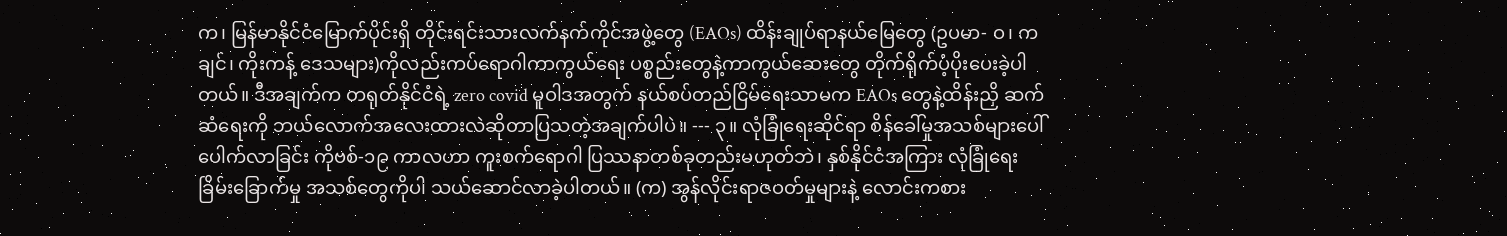က၊ မြန်မာနိုင်ငံမြောက်ပိုင်းရှိ တိုင်းရင်းသားလက်နက်ကိုင်အဖွဲ့တွေ (EAOs) ထိန်းချုပ်ရာနယ်မြေတွေ (ဥပမာ- ဝ၊ ကချင်၊ ကိုးကန့် ဒေသများ)ကိုလည်းကပ်ရောဂါကာကွယ်ရေး ပစ္စည်းတွေနဲ့ကာကွယ်ဆေးတွေ တိုက်ရိုက်ပံ့ပိုးပေးခဲ့ပါတယ်။ ဒီအချက်က တရုတ်နိုင်ငံရဲ့ zero covid မူဝါဒအတွက် နယ်စပ်တည်ငြိမ်ရေးသာမက EAOs တွေနဲ့ထိန်းညှိ ဆက်ဆံရေးကို ဘယ်လောက်အလေးထားလဲဆိုတာပြသတဲ့အချက်ပါပဲ။ --- ၃။ လုံခြုံရေးဆိုင်ရာ စိန်ခေါ်မှုအသစ်များပေါ်ပေါက်လာခြင်း ကိုဗစ်-၁၉ ကာလဟာ ကူးစက်ရောဂါ ပြဿနာတစ်ခုတည်းမဟုတ်ဘဲ၊ နှစ်နိုင်ငံအကြား လုံခြုံရေးခြိမ်းခြောက်မှု အသစ်တွေကိုပါ သယ်ဆောင်လာခဲ့ပါတယ်။ (က) အွန်လိုင်းရာဇဝတ်မှုများနဲ့ လောင်းကစား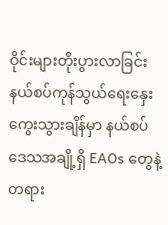ဝိုင်းများတိုးပွားလာခြင်း နယ်စပ်ကုန်သွယ်ရေးနှေးကွေးသွားချိန်မှာ နယ်စပ်ဒေသအချို့ရှိ EAOs တွေနဲ့ တရား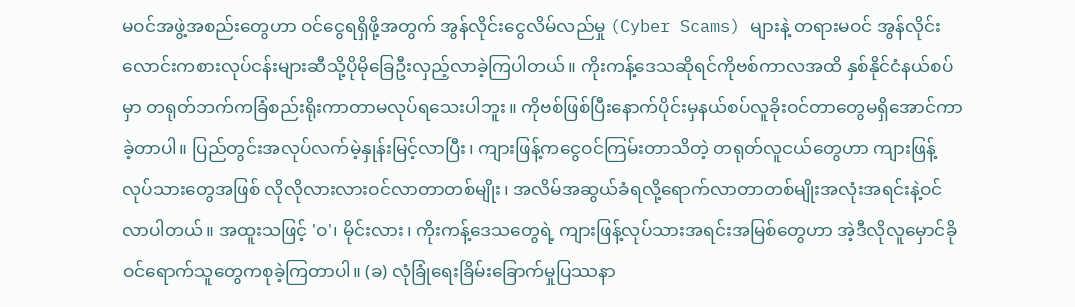မဝင်အဖွဲ့အစည်းတွေဟာ ဝင်ငွေရရှိဖို့အတွက် အွန်လိုင်းငွေလိမ်လည်မှု (Cyber Scams) များနဲ့ တရားမဝင် အွန်လိုင်းလောင်းကစားလုပ်ငန်းများဆီသို့ပိုမိုခြေဦးလှည့်လာခဲ့ကြပါတယ်။ ကိုးကန့်ဒေသဆိုရင်ကိုဗစ်ကာလအထိ နှစ်နိုင်ငံနယ်စပ်မှာ တရုတ်ဘက်ကခြံစည်းရိုးကာတာမလုပ်ရသေးပါဘူး။ ကိုဗစ်ဖြစ်ပြီးနောက်ပိုင်းမှနယ်စပ်လူခိုးဝင်တာတွေမရှိအောင်ကာခဲ့တာပါ။ ပြည်တွင်းအလုပ်လက်မဲ့နှုန်းမြင့်လာပြီး၊ ကျားဖြန့်ကငွေဝင်ကြမ်းတာသိတဲ့ တရုတ်လူငယ်တွေဟာ ကျားဖြန့်လုပ်သားတွေအဖြစ် လိုလိုလားလားဝင်လာတာတစ်မျိုး၊ အလိမ်အဆွယ်ခံရလို့ရောက်လာတာတစ်မျိုးအလုံးအရင်းနဲ့ဝင်လာပါတယ်။ အထူးသဖြင့် 'ဝ'၊ မိုင်းလား၊ ကိုးကန့်ဒေသတွေရဲ့ ကျားဖြန့်လုပ်သားအရင်းအမြစ်တွေဟာ အဲ့ဒီလိုလူမှောင်ခိုဝင်ရောက်သူတွေကစုခဲ့ကြတာပါ။ (ခ) လုံခြုံရေးခြိမ်းခြောက်မှုပြဿနာ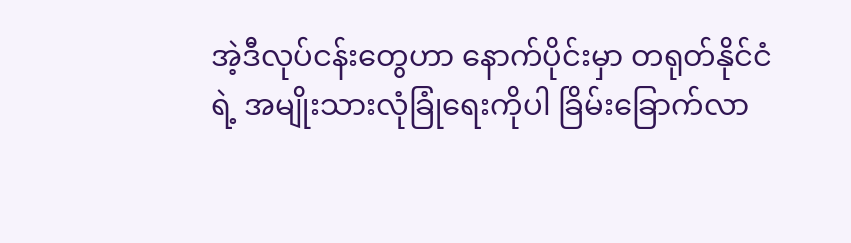အဲ့ဒီလုပ်ငန်းတွေဟာ နောက်ပိုင်းမှာ တရုတ်နိုင်ငံရဲ့ အမျိုးသားလုံခြုံရေးကိုပါ ခြိမ်းခြောက်လာ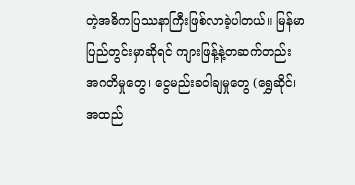တဲ့အဓိကပြဿနာကြီးဖြစ်လာခဲ့ပါတယ်။ မြန်မာပြည်တွင်းမှာဆိုရင် ကျားဖြန့်နဲ့တဆက်တည်း အဂတိမှုတွေ၊ ငွေမည်းခဝါချမှုတွေ (ရွှေဆိုင်၊ အထည်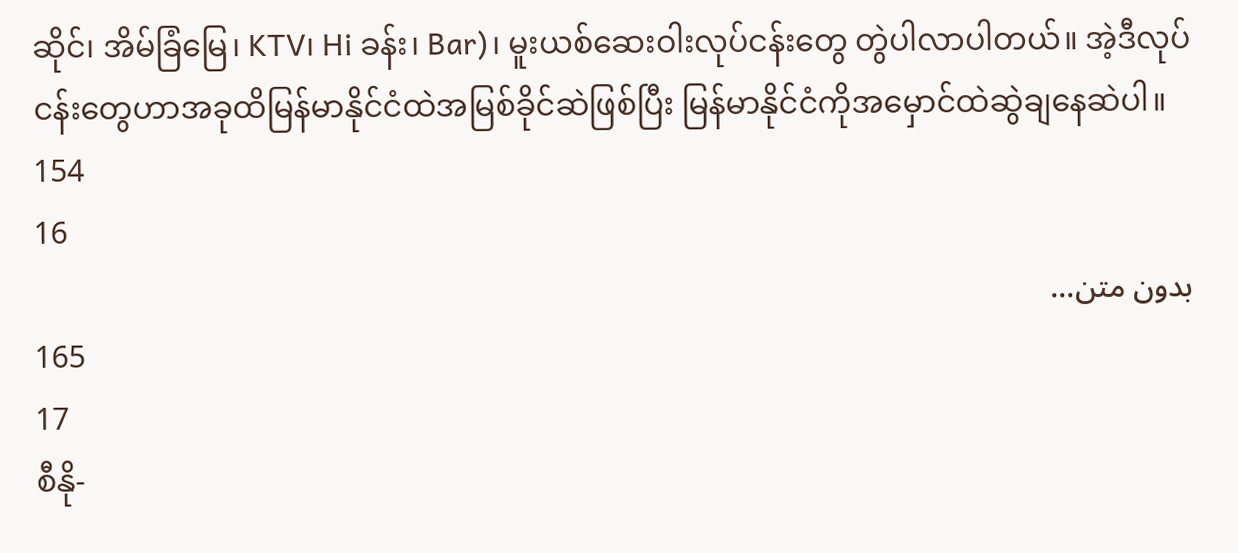ဆိုင်၊ အိမ်ခြံမြေ၊ KTV၊ Hi ခန်း၊ Bar)၊ မူးယစ်ဆေးဝါးလုပ်ငန်းတွေ တွဲပါလာပါတယ်။ အဲ့ဒီလုပ်ငန်းတွေဟာအခုထိမြန်မာနိုင်ငံထဲအမြစ်ခိုင်ဆဲဖြစ်ပြီး မြန်မာနိုင်ငံကိုအမှောင်ထဲဆွဲချနေဆဲပါ။
154
16
بدون متن...
165
17
စီနို-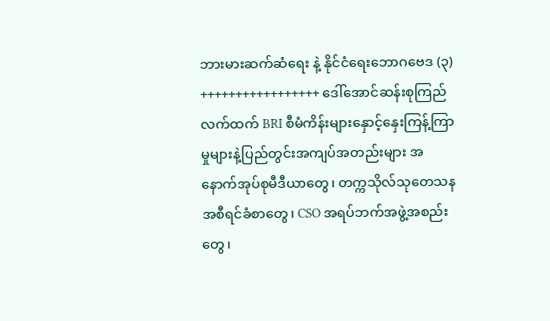ဘားမားဆက်ဆံရေး နဲ့ နိုင်ငံရေးဘောဂဗေဒ (၃) +++++++++++++++++ ဒေါ်အောင်ဆန်းစုကြည်လက်ထက် BRI စီမံကိန်းများနှောင့်နှေးကြန့်ကြာမှုများနဲ့ပြည်တွင်းအကျပ်အတည်းများ အနောက်အုပ်စုမီဒီယာတွေ၊ တက္ကသိုလ်သုတေသနအစီရင်ခံစာတွေ၊ CSO အရပ်ဘက်အဖွဲ့အစည်းတွေ၊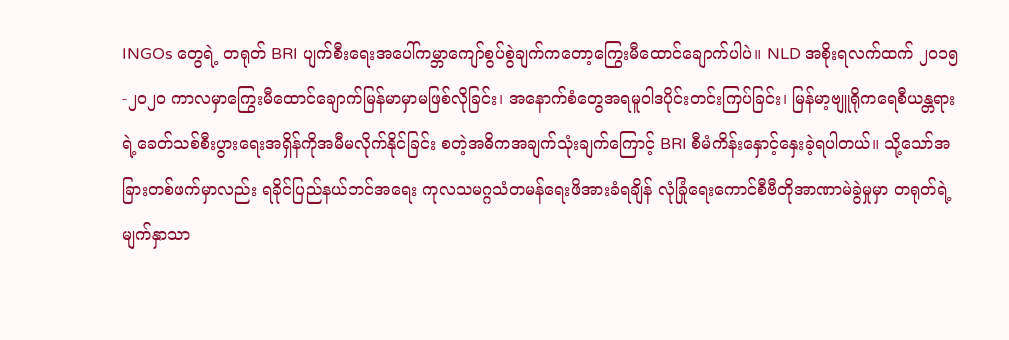INGOs တွေရဲ့ တရုတ် BRI ပျက်စီးရေးအပေါ်ကမ္ဘာကျော်စွပ်စွဲချက်ကတော့ကြွေးမီထောင်ချောက်ပါပဲ။ NLD အစိုးရလက်ထက် ၂၀၁၅-၂၀၂၀ ကာလမှာကြွေးမီထောင်ချောက်မြန်မာမှာမဖြစ်လိုခြင်း၊ အနောက်စံတွေအရမူဝါဒပိုင်းတင်းကြပ်ခြင်း၊ မြန်မာ့ဗျူရိုကရေစီယန္တရားရဲ့ခေတ်သစ်စီးပွားရေးအရှိန်ကိုအမီမလိုက်နိုင်ခြင်း စတဲ့အဓိကအချက်သုံးချက်ကြောင့် BRI စီမံကိန်းနှောင့်နှေးခဲ့ရပါတယ်။ သို့သော်အခြားတစ်ဖက်မှာလည်း ရခိုင်ပြည်နယ်ဘင်အရေး ကုလသမဂ္ဂသံတမန်ရေးဖိအားခံရချိန် လုံခြုံရေးကောင်စီဗီတိုအာဏာမဲခွဲမှုမှာ တရုတ်ရဲ့မျက်နှာသာ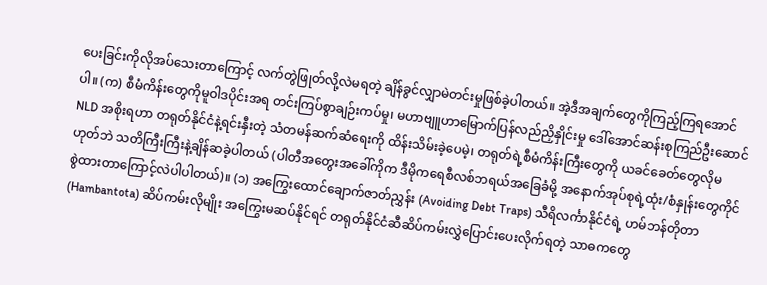ပေးခြင်းကိုလိုအပ်သေးတာကြောင့် လက်တွဲဖြုတ်လို့လဲမရတဲ့ ချိန်ခွင်လျှာမဲတင်းမှုဖြစ်ခဲ့ပါတယ်။ အဲ့ဒီအချက်တွေကိုကြည့်ကြရအောင်ပါ။ (က) စီမံကိန်းတွေကိုမူဝါဒပိုင်းအရ တင်းကြပ်စွာချဉ်းကပ်မှု၊ မဟာဗျူဟာမြောက်ပြန်လည်ညှိနှိုင်းမှု ဒေါ်အောင်ဆန်းစုကြည်ဦးဆောင် NLD အစိုးရဟာ တရုတ်နိုင်ငံနဲ့ရင်းနှီးတဲ့ သံတမန်ဆက်ဆံရေးကို ထိန်းသိမ်းခဲ့ပေမဲ့၊ တရုတ်ရဲ့စီမံကိန်းကြီးတွေကို ယခင်ခေတ်တွေလိုမဟုတ်ဘဲ သတိကြီးကြီးနဲ့ချိန်ဆခဲ့ပါတယ် (ပါတီအတွေးအခေါ်ကိုက ဒီမိုကရေစီလစ်ဘရယ်အခြေခံမို့ အနောက်အုပ်စုရဲ့ထုံး/စံနှုန်းတွေကိုင်စွဲထားတာကြောင့်လဲပါပါတယ်)။ (၁) အကြွေးထောင်ချောက်ဇာတ်ညွှန်း (Avoiding Debt Traps) သီရိလင်္ကာနိုင်ငံရဲ့ ဟမ်ဘန်တိုတာ (Hambantota) ဆိပ်ကမ်းလိုမျိုး အကြွေးမဆပ်နိုင်ရင် တရုတ်နိုင်ငံဆီဆိပ်ကမ်းလွှဲပြောင်းပေးလိုက်ရတဲ့ သာဓကတွေ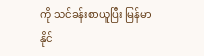ကို သင်ခန်းစာယူပြီး မြန်မာနိုင်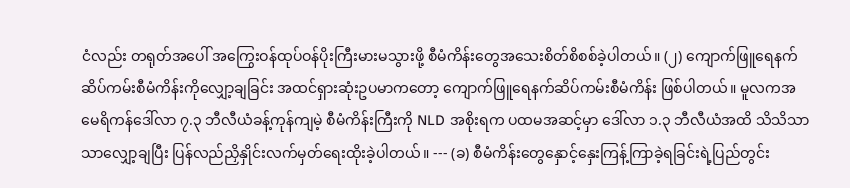ငံလည်း တရုတ်အပေါ် အကြွေးဝန်ထုပ်ဝန်ပိုးကြီးမားမသွားဖို့ စီမံကိန်းတွေအသေးစိတ်စိစစ်ခဲ့ပါတယ်။ (၂) ကျောက်ဖြူရေနက်ဆိပ်ကမ်းစီမံကိန်းကိုလျှော့ချခြင်း အထင်ရှားဆုံးဥပမာကတော့ ကျောက်ဖြူရေနက်ဆိပ်ကမ်းစီမံကိန်း ဖြစ်ပါတယ်။ မူလကအမေရိကန်ဒေါ်လာ ၇.၃ ဘီလီယံခန့်ကုန်ကျမဲ့ စီမံကိန်းကြီးကို NLD အစိုးရက ပထမအဆင့်မှာ ဒေါ်လာ ၁.၃ ဘီလီယံအထိ သိသိသာသာလျှော့ချပြီး ပြန်လည်ညှိနှိုင်းလက်မှတ်ရေးထိုးခဲ့ပါတယ်။ --- (ခ) စီမံကိန်းတွေနှောင့်နှေးကြန့်ကြာခဲ့ရခြင်းရဲ့ပြည်တွင်း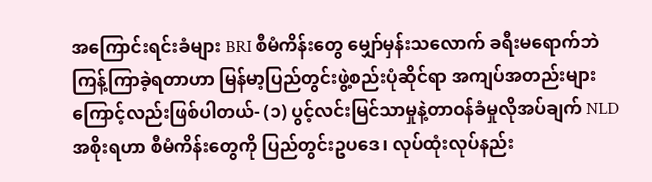အကြောင်းရင်းခံများ BRI စီမံကိန်းတွေ မျှော်မှန်းသလောက် ခရီးမရောက်ဘဲ ကြန့်ကြာခဲ့ရတာဟာ မြန်မာ့ပြည်တွင်းဖွဲ့စည်းပုံဆိုင်ရာ အကျပ်အတည်းများကြောင့်လည်းဖြစ်ပါတယ်- (၁) ပွင့်လင်းမြင်သာမှုနဲ့တာဝန်ခံမှုလိုအပ်ချက် NLD အစိုးရဟာ စီမံကိန်းတွေကို ပြည်တွင်းဥပဒေ၊ လုပ်ထုံးလုပ်နည်း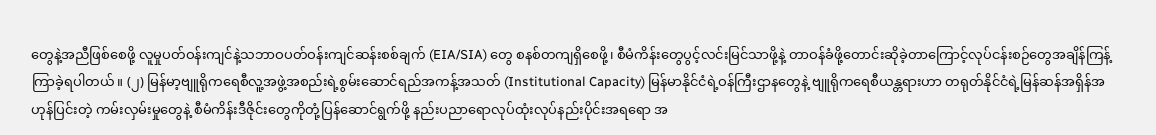တွေနဲ့အညီဖြစ်စေဖို့ လူမှုပတ်ဝန်းကျင်နဲ့သဘာဝပတ်ဝန်းကျင်ဆန်းစစ်ချက် (EIA/SIA) တွေ စနစ်တကျရှိစေဖို့၊ စီမံကိန်းတွေပွင့်လင်းမြင်သာဖို့နဲ့ တာဝန်ခံဖို့တောင်းဆိုခဲ့တာကြောင့်လုပ်ငန်းစဉ်တွေအချိန်ကြန့်ကြာခဲ့ရပါတယ်။ (၂) မြန်မာ့ဗျူရိုကရေစီလူ့အဖွဲ့အစည်းရဲ့စွမ်းဆောင်ရည်အကန့်အသတ် (Institutional Capacity) မြန်မာနိုင်ငံရဲ့ဝန်ကြီးဌာနတွေနဲ့ ဗျူရိုကရေစီယန္တရားဟာ တရုတ်နိုင်ငံရဲ့မြန်ဆန်အရှိန်အဟုန်ပြင်းတဲ့ ကမ်းလှမ်းမှုတွေနဲ့ စီမံကိန်းဒီဇိုင်းတွေကိုတုံ့ပြန်ဆောင်ရွက်ဖို့ နည်းပညာရောလုပ်ထုံးလုပ်နည်းပိုင်းအရရော အ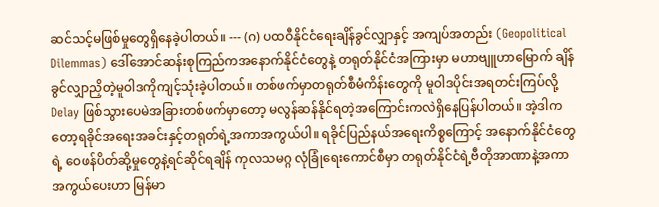ဆင်သင့်မဖြစ်မှုတွေရှိနေခဲ့ပါတယ်။ --- (ဂ) ပထဝီနိုင်ငံရေးချိန်ခွင်လျှာနှင့် အကျပ်အတည်း (Geopolitical Dilemmas) ဒေါ်အောင်ဆန်းစုကြည်ကအနောက်နိုင်ငံတွေနဲ့ တရုတ်နိုင်ငံအကြားမှာ မဟာဗျူဟာမြောက် ချိန်ခွင်လျှာညှိတဲ့မူဝါဒကိုကျင့်သုံးခဲ့ပါတယ်။ တစ်ဖက်မှာတရုတ်စီမံကိန်းတွေကို မူဝါဒပိုင်းအရတင်းကြပ်လို့ Delay ဖြစ်သွားပေမဲအခြားတစ်ဖက်မှာတော့ မလွန်ဆန်နိုင်ရတဲ့အကြောင်းကလဲရှိနေပြန်ပါတယ်။ အဲ့ဒါကတော့ရခိုင်အရေးအခင်းနှင့်တရုတ်ရဲ့အကာအကွယ်ပါ။ ရခိုင်ပြည်နယ်အရေးကိစ္စကြောင့် အနောက်နိုင်ငံတွေရဲ့ ဝေဖန်ပိတ်ဆို့မှုတွေနဲ့ရင်ဆိုင်ရချိန် ကုလသမဂ္ဂ လုံခြုံရေးကောင်စီမှာ တရုတ်နိုင်ငံရဲ့ဗီတိုအာဏာနဲ့အကာအကွယ်ပေးဟာ မြန်မာ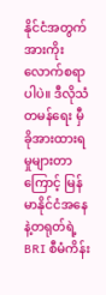နိုင်ငံအတွက်အားကိုးလောက်စရာပါပဲ။ ဒီလိုသံတမန်ရေး မှီခိုအားထားရမှုများတာကြောင့် မြန်မာနိုင်ငံအနေနဲ့တရုတ်ရဲ့ BRI စီမံကိန်း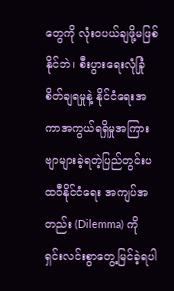တွေကို လုံးဝပယ်ချဖို့မဖြစ်နိုင်ဘဲ၊ စီးပွားရေးလုံခြုံစိတ်ချရမှုနဲ့ နိုင်ငံရေးအကာအကွယ်ရရှိမှုအကြား ဗျာများခဲ့ရတဲ့ပြည်တွင်းပထဝီနိုင်ငံရေး အကျပ်အတည်း (Dilemma) ကို ရှင်းလင်းစွာတွေ့မြင်ခဲ့ရပါ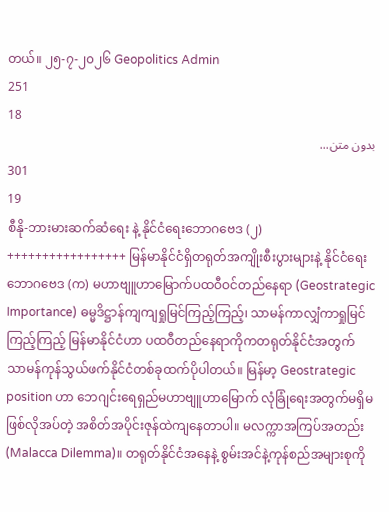တယ်။ ၂၅-၇-၂၀၂၆ Geopolitics Admin
251
18
بدون متن...
301
19
စီနို-ဘားမားဆက်ဆံရေး နဲ့ နိုင်ငံရေးဘောဂဗေဒ (၂) +++++++++++++++++ မြန်မာနိုင်ငံရှိတရုတ်အကျိုးစီးပွားများနဲ့ နိုင်ငံရေးဘောဂဗေဒ (က) မဟာဗျူဟာမြောက်ပထဝီဝင်တည်နေရာ (Geostrategic Importance) ဓမ္မဒိဋ္ဌာန်ကျကျရှုမြင်ကြည့်ကြည့်၊ သာမန်ကာလျှံကာရှုမြင်ကြည့်ကြည့် မြန်မာနိုင်ငံဟာ ပထဝီတည်နေရာကိုကတရုတ်နိုင်ငံအတွက် သာမန်ကုန်သွယ်ဖက်နိုင်ငံတစ်ခုထက်ပိုပါတယ်။ မြန်မာ့ Geostrategic position ဟာ ဘေဂျင်းရေရှည်မဟာဗျူဟာမြောက် လုံခြုံရေးအတွက်မရှိမဖြစ်လိုအပ်တဲ့ အစိတ်အပိုင်းဇုန်ထဲကျနေတာပါ။ မလက္ကာအကြပ်အတည်း (Malacca Dilemma)။ တရုတ်နိုင်ငံအနေနဲ့ စွမ်းအင်နဲ့ကုန်စည်အများစုကို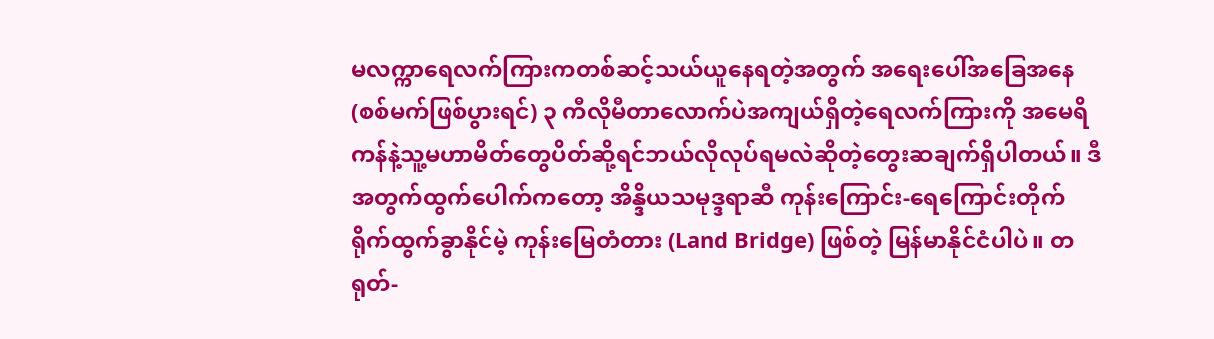မလက္ကာရေလက်ကြားကတစ်ဆင့်သယ်ယူနေရတဲ့အတွက် အရေးပေါ်အခြေအနေ(စစ်မက်ဖြစ်ပွားရင်) ၃ ကီလိုမီတာလောက်ပဲအကျယ်ရှိတဲ့ရေလက်ကြားကို အမေရိကန်နဲ့သူ့မဟာမိတ်တွေပိတ်ဆို့ရင်ဘယ်လိုလုပ်ရမလဲဆိုတဲ့တွေးဆချက်ရှိပါတယ်။ ဒီအတွက်ထွက်ပေါက်ကတော့ အိန္ဒိယသမုဒ္ဒရာဆီ ကုန်းကြောင်း-ရေကြောင်းတိုက်ရိုက်ထွက်ခွာနိုင်မဲ့ ကုန်းမြေတံတား (Land Bridge) ဖြစ်တဲ့ မြန်မာနိုင်ငံပါပဲ။ တရုတ်-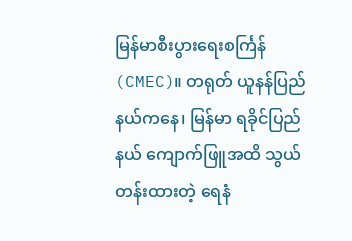မြန်မာစီးပွားရေးစင်္ကြန် (CMEC)။ တရုတ် ယူနန်ပြည်နယ်ကနေ၊ မြန်မာ ရခိုင်ပြည်နယ် ကျောက်ဖြူအထိ သွယ်တန်းထားတဲ့ ရေနံ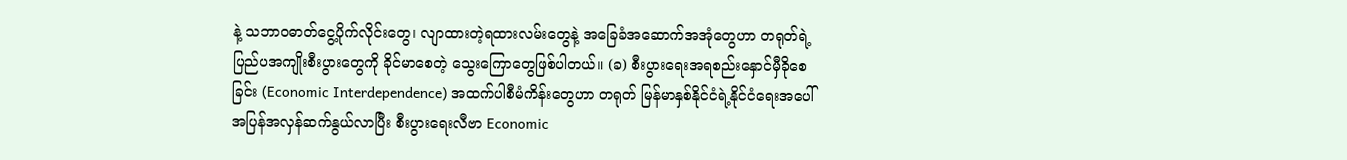နဲ့ သဘာဝဓာတ်ငွေ့ပိုက်လိုင်းတွေ၊ လျာထားတဲ့ရထားလမ်းတွေနဲ့ အခြေခံအဆောက်အအုံတွေဟာ တရုတ်ရဲ့ ပြည်ပအကျိုးစီးပွားတွေကို ခိုင်မာစေတဲ့ သွေးကြောတွေဖြစ်ပါတယ်။ (ခ) စီးပွားရေးအရစည်းနှောင်မှီခိုစေခြင်း (Economic Interdependence) အထက်ပါစီမံကိန်းတွေဟာ တရုတ် မြန်မာနှစ်နိုင်ငံရဲ့နိုင်ငံရေးအပေါ်အပြန်အလှန်ဆက်နွယ်လာပြီး စီးပွားရေးလီဗာ Economic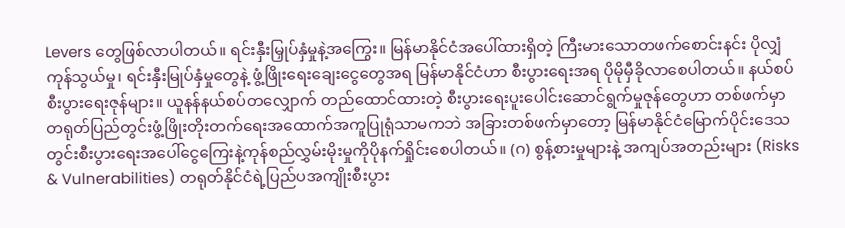Levers တွေဖြစ်လာပါတယ်။ ရင်းနှီးမြှုပ်နှံမှုနဲ့အကြွေး။ မြန်မာနိုင်ငံအပေါ်ထားရှိတဲ့ ကြီးမားသောတဖက်စောင်းနင်း ပိုလျှံကုန်သွယ်မှု၊ ရင်းနှီးမြုပ်နှံမှုတွေနဲ့ ဖွံ့ဖြိုးရေးချေးငွေတွေအရ မြန်မာနိုင်ငံဟာ စီးပွားရေးအရ ပိုမိုမှီခိုလာစေပါတယ်။ နယ်စပ်စီးပွားရေးဇုန်များ။ ယူနန်နယ်စပ်တလျှောက် တည်ထောင်ထားတဲ့ စီးပွားရေးပူးပေါင်းဆောင်ရွက်မှုဇုန်တွေဟာ တစ်ဖက်မှာတရုတ်ပြည်တွင်းဖွံ့ဖြိုးတိုးတက်ရေးအထောက်အကူပြုရုံသာမကဘဲ အခြားတစ်ဖက်မှာတော့ မြန်မာနိုင်ငံမြောက်ပိုင်းဒေသတွင်းစီးပွားရေးအပေါ်ငွေကြေးနဲ့ကုန်စည်လွှမ်းမိုးမှုကိုပိုနက်ရှိုင်းစေပါတယ်။ (ဂ) စွန့်စားမှုများနဲ့ အကျပ်အတည်းများ (Risks & Vulnerabilities) တရုတ်နိုင်ငံရဲ့ပြည်ပအကျိုးစီးပွား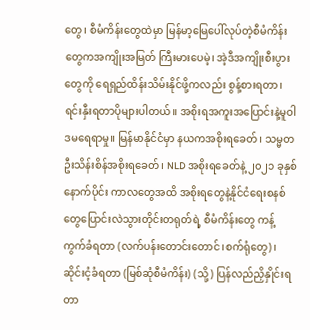တွေ၊ စီမံကိန်းတွေထဲမှာ မြန်မာ့မြေပေါ်လုပ်တဲ့စီမံကိန်းတွေကအကျိုးအမြတ် ကြီးမားပေမဲ့၊ အဲ့ဒီအကျိုးစီးပွားတွေကို ရေရှည်ထိန်းသိမ်းနိုင်ဖို့ကလည်း စွန့်စားရတာ၊ ရင်းနှီးရတာပိုများပါတယ်။ အစိုးရအကူးအပြောင်းနဲ့မူဝါဒမရေရာမှု။ မြန်မာနိုင်ငံမှာ နယကအစိုးရခေတ်၊ သမ္မတဦးသိန်းစိန်အစိုးရခေတ်၊ NLD အစိုးရခေတ်နဲ့ ၂၀၂၁ ခုနှစ်နောက်ပိုင်း ကာလတွေအထိ အစိုးရတွေနဲ့နိုင်ငံရေးစနစ်တွေပြောင်းလဲသွားတိုင်းတရုတ်ရဲ့ စီမံကိန်းတွေ ကန့်ကွက်ခံရတာ (လက်ပန်းတောင်းတောင်၊စက်ရုံတွေ)၊ ဆိုင်းငံ့ခံရတာ (မြစ်ဆုံစီမံကိန်း) (သို့) ပြန်လည်ညှိနှိုင်းရတာ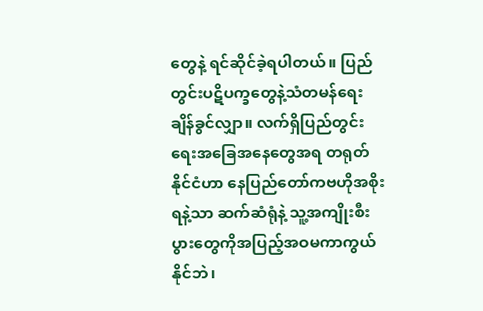တွေနဲ့ ရင်ဆိုင်ခဲ့ရပါတယ်။ ပြည်တွင်းပဋိပက္ခတွေနဲ့သံတမန်ရေး ချိန်ခွင်လျှာ။ လက်ရှိပြည်တွင်းရေးအခြေအနေတွေအရ တရုတ်နိုင်ငံဟာ နေပြည်တော်ကဗဟိုအစိုးရနဲ့သာ ဆက်ဆံရုံနဲ့ သူ့အကျိုးစီးပွားတွေကိုအပြည့်အဝမကာကွယ်နိုင်ဘဲ၊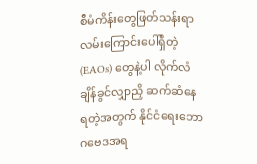စီမံကိန်းတွေဖြတ်သန်းရာလမ်းကြောင်းပေါ်ရှိတဲ့ (EAOs) တွေနဲ့ပါ လိုက်လံချိန်ခွင်လျှာညှိ ဆက်ဆံနေရတဲ့အတွက် နိုင်ငံရေးဘောဂဗေဒအရ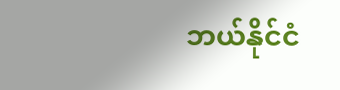ဘယ်နိုင်ငံ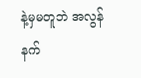နဲ့မှမတူဘဲ အလွန်နက်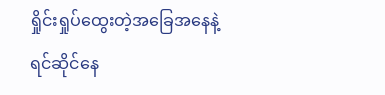ရှိုင်းရှုပ်ထွေးတဲ့အခြေအနေနဲ့ ရင်ဆိုင်နေ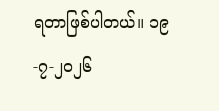ရတာဖြစ်ပါတယ်။ ၁၉-၇-၂၀၂၆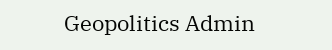Geopolitics Admin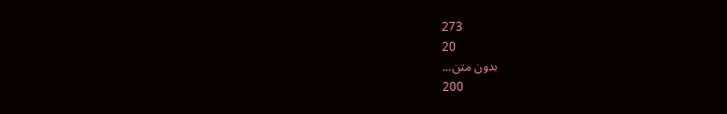273
20
بدون متن...
200